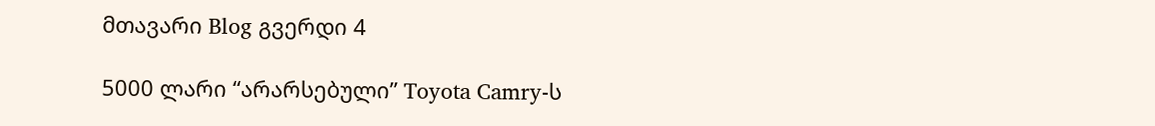მთავარი Blog გვერდი 4

5000 ლარი “არარსებული” Toyota Camry-ს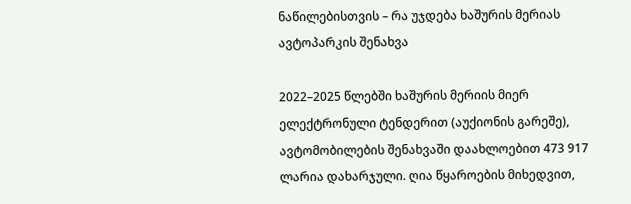ნაწილებისთვის – რა უჯდება ხაშურის მერიას ავტოპარკის შენახვა

2022–2025 წლებში ხაშურის მერიის მიერ ელექტრონული ტენდერით (აუქიონის გარეშე), ავტომობილების შენახვაში დაახლოებით 473 917 ლარია დახარჯული. ღია წყაროების მიხედვით,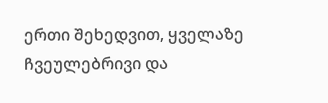ერთი შეხედვით, ყველაზე ჩვეულებრივი და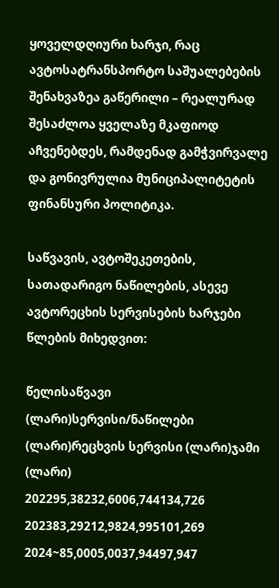ყოველდღიური ხარჯი, რაც ავტოსატრანსპორტო საშუალებების შენახვაზეა გაწერილი – რეალურად შესაძლოა ყველაზე მკაფიოდ აჩვენებდეს, რამდენად გამჭვირვალე და გონივრულია მუნიციპალიტეტის ფინანსური პოლიტიკა.

საწვავის, ავტოშეკეთების, სათადარიგო ნაწილების, ასევე ავტორეცხის სერვისების ხარჯები წლების მიხედვით:

წელისაწვავი (ლარი)სერვისი/ნაწილები (ლარი)რეცხვის სერვისი (ლარი)ჯამი (ლარი)
202295,38232,6006,744134,726
202383,29212,9824,995101,269
2024~85,0005,0037,94497,947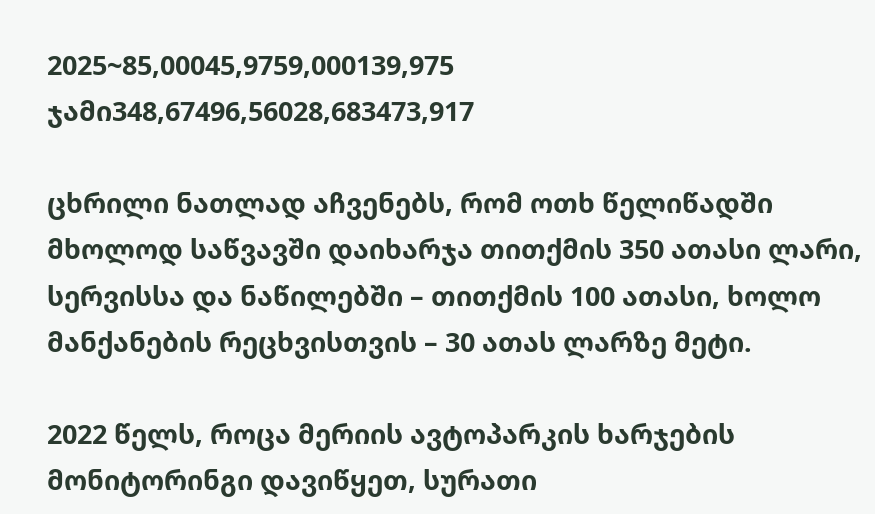2025~85,00045,9759,000139,975
ჯამი348,67496,56028,683473,917

ცხრილი ნათლად აჩვენებს, რომ ოთხ წელიწადში მხოლოდ საწვავში დაიხარჯა თითქმის 350 ათასი ლარი, სერვისსა და ნაწილებში – თითქმის 100 ათასი, ხოლო მანქანების რეცხვისთვის – 30 ათას ლარზე მეტი.

2022 წელს, როცა მერიის ავტოპარკის ხარჯების მონიტორინგი დავიწყეთ, სურათი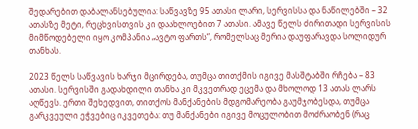შედარებით დაბალანსებულია: საწვავზე 95 ათასი ლარი, სერვისსა და ნაწილებში – 32 ათასზე მეტი, რეცხვისთვის კი დაახლოებით 7 ათასი. ამავე წელს ძირითადი სერვისის მიმწოდებელი იყო კომპანია „ავტო ფართს“, რომელსაც მერია დაუფარავდა სოლიდურ თანხას.

2023 წელს საწვავის ხარჯი მცირდება, თუმცა თითქმის იგივე მასშტაბში რჩება – 83 ათასი. სერვისში გადახდილი თანხა კი მკვეთრად ეცემა და მხოლოდ 13 ათას ლარს აღწევს. ერთი შეხედვით, თითქოს მანქანების მდგომარეობა გაუმჯობესდა, თუმცა გარკვეული ეჭვებიც იკვეთება: თუ მანქანები იგივე მოცულობით მოძრაობენ (რაც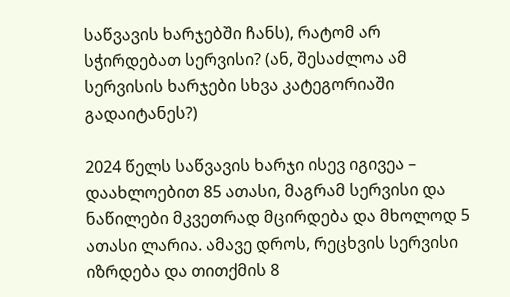საწვავის ხარჯებში ჩანს), რატომ არ სჭირდებათ სერვისი? (ან, შესაძლოა ამ სერვისის ხარჯები სხვა კატეგორიაში გადაიტანეს?)

2024 წელს საწვავის ხარჯი ისევ იგივეა – დაახლოებით 85 ათასი, მაგრამ სერვისი და ნაწილები მკვეთრად მცირდება და მხოლოდ 5 ათასი ლარია. ამავე დროს, რეცხვის სერვისი იზრდება და თითქმის 8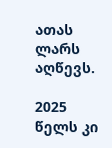ათას ლარს აღწევს.

2025 წელს კი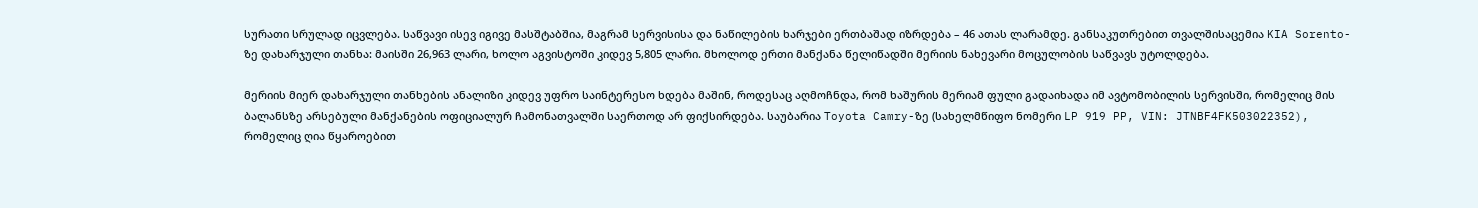სურათი სრულად იცვლება. საწვავი ისევ იგივე მასშტაბშია, მაგრამ სერვისისა და ნაწილების ხარჯები ერთბაშად იზრდება – 46 ათას ლარამდე. განსაკუთრებით თვალშისაცემია KIA Sorento-ზე დახარჯული თანხა: მაისში 26,963 ლარი, ხოლო აგვისტოში კიდევ 5,805 ლარი. მხოლოდ ერთი მანქანა წელიწადში მერიის ნახევარი მოცულობის საწვავს უტოლდება.

მერიის მიერ დახარჯული თანხების ანალიზი კიდევ უფრო საინტერესო ხდება მაშინ, როდესაც აღმოჩნდა, რომ ხაშურის მერიამ ფული გადაიხადა იმ ავტომობილის სერვისში, რომელიც მის ბალანსზე არსებული მანქანების ოფიციალურ ჩამონათვალში საერთოდ არ ფიქსირდება. საუბარია Toyota Camry-ზე (სახელმწიფო ნომერი LP 919 PP, VIN: JTNBF4FK503022352), რომელიც ღია წყაროებით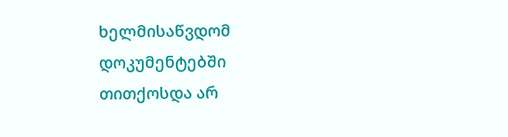ხელმისაწვდომ დოკუმენტებში თითქოსდა არ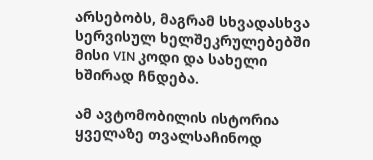არსებობს, მაგრამ სხვადასხვა სერვისულ ხელშეკრულებებში მისი VIN კოდი და სახელი ხშირად ჩნდება.

ამ ავტომობილის ისტორია ყველაზე თვალსაჩინოდ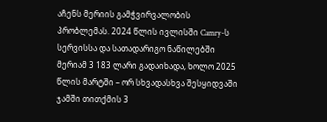აჩენს მერიის გამჭვირვალობის პრობლემას. 2024 წლის ივლისში Camry-ს სერვისსა და სათადარიგო ნაწილებში მერიამ 3 183 ლარი გადაიხადა, ხოლო 2025 წლის მარტში – ორ სხვადასხვა შესყიდვაში ჯამში თითქმის 3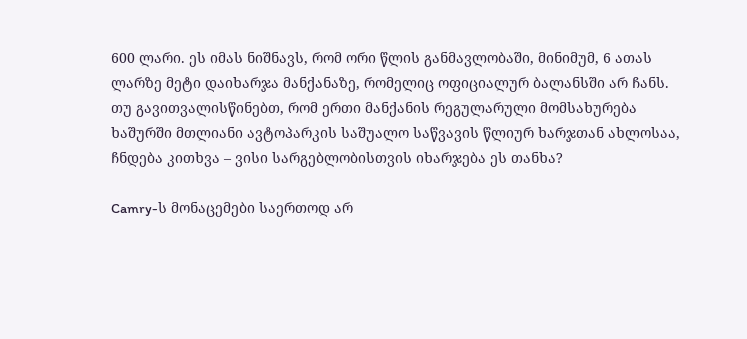600 ლარი. ეს იმას ნიშნავს, რომ ორი წლის განმავლობაში, მინიმუმ, 6 ათას ლარზე მეტი დაიხარჯა მანქანაზე, რომელიც ოფიციალურ ბალანსში არ ჩანს. თუ გავითვალისწინებთ, რომ ერთი მანქანის რეგულარული მომსახურება ხაშურში მთლიანი ავტოპარკის საშუალო საწვავის წლიურ ხარჯთან ახლოსაა, ჩნდება კითხვა – ვისი სარგებლობისთვის იხარჯება ეს თანხა?

Camry-ს მონაცემები საერთოდ არ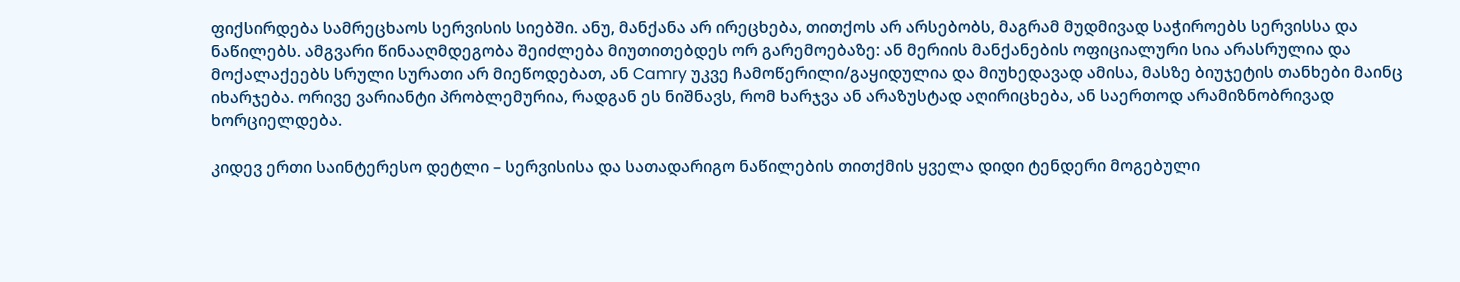ფიქსირდება სამრეცხაოს სერვისის სიებში. ანუ, მანქანა არ ირეცხება, თითქოს არ არსებობს, მაგრამ მუდმივად საჭიროებს სერვისსა და ნაწილებს. ამგვარი წინააღმდეგობა შეიძლება მიუთითებდეს ორ გარემოებაზე: ან მერიის მანქანების ოფიციალური სია არასრულია და მოქალაქეებს სრული სურათი არ მიეწოდებათ, ან Camry უკვე ჩამოწერილი/გაყიდულია და მიუხედავად ამისა, მასზე ბიუჯეტის თანხები მაინც იხარჯება. ორივე ვარიანტი პრობლემურია, რადგან ეს ნიშნავს, რომ ხარჯვა ან არაზუსტად აღირიცხება, ან საერთოდ არამიზნობრივად ხორციელდება.

კიდევ ერთი საინტერესო დეტლი – სერვისისა და სათადარიგო ნაწილების თითქმის ყველა დიდი ტენდერი მოგებული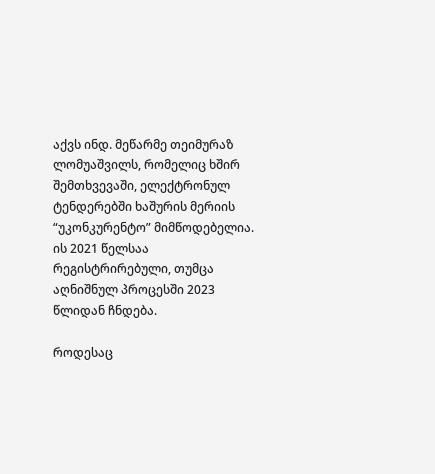აქვს ინდ. მეწარმე თეიმურაზ ლომუაშვილს, რომელიც ხშირ შემთხვევაში, ელექტრონულ ტენდერებში ხაშურის მერიის “უკონკურენტო” მიმწოდებელია. ის 2021 წელსაა რეგისტრირებული, თუმცა აღნიშნულ პროცესში 2023 წლიდან ჩნდება.

როდესაც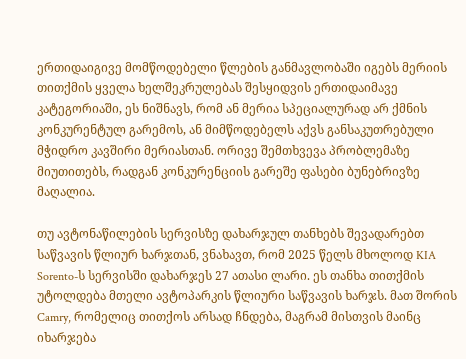ერთიდაიგივე მომწოდებელი წლების განმავლობაში იგებს მერიის თითქმის ყველა ხელშეკრულებას შესყიდვის ერთიდაიმავე კატეგორიაში, ეს ნიშნავს, რომ ან მერია სპეციალურად არ ქმნის კონკურენტულ გარემოს, ან მიმწოდებელს აქვს განსაკუთრებული მჭიდრო კავშირი მერიასთან. ორივე შემთხვევა პრობლემაზე მიუთითებს, რადგან კონკურენციის გარეშე ფასები ბუნებრივზე მაღალია.

თუ ავტონაწილების სერვისზე დახარჯულ თანხებს შევადარებთ საწვავის წლიურ ხარჯთან, ვნახავთ, რომ 2025 წელს მხოლოდ KIA Sorento-ს სერვისში დახარჯეს 27 ათასი ლარი. ეს თანხა თითქმის უტოლდება მთელი ავტოპარკის წლიური საწვავის ხარჯს. მათ შორის Camry, რომელიც თითქოს არსად ჩნდება, მაგრამ მისთვის მაინც იხარჯება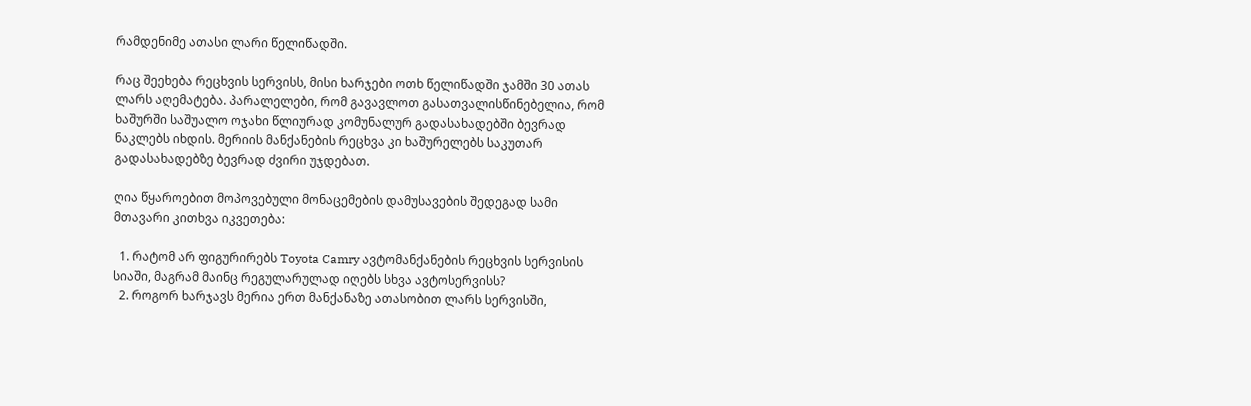რამდენიმე ათასი ლარი წელიწადში.

რაც შეეხება რეცხვის სერვისს, მისი ხარჯები ოთხ წელიწადში ჯამში 30 ათას ლარს აღემატება. პარალელები, რომ გავავლოთ გასათვალისწინებელია, რომ ხაშურში საშუალო ოჯახი წლიურად კომუნალურ გადასახადებში ბევრად ნაკლებს იხდის. მერიის მანქანების რეცხვა კი ხაშურელებს საკუთარ გადასახადებზე ბევრად ძვირი უჯდებათ.

ღია წყაროებით მოპოვებული მონაცემების დამუსავების შედეგად სამი მთავარი კითხვა იკვეთება:

  1. რატომ არ ფიგურირებს Toyota Camry ავტომანქანების რეცხვის სერვისის სიაში, მაგრამ მაინც რეგულარულად იღებს სხვა ავტოსერვისს?
  2. როგორ ხარჯავს მერია ერთ მანქანაზე ათასობით ლარს სერვისში,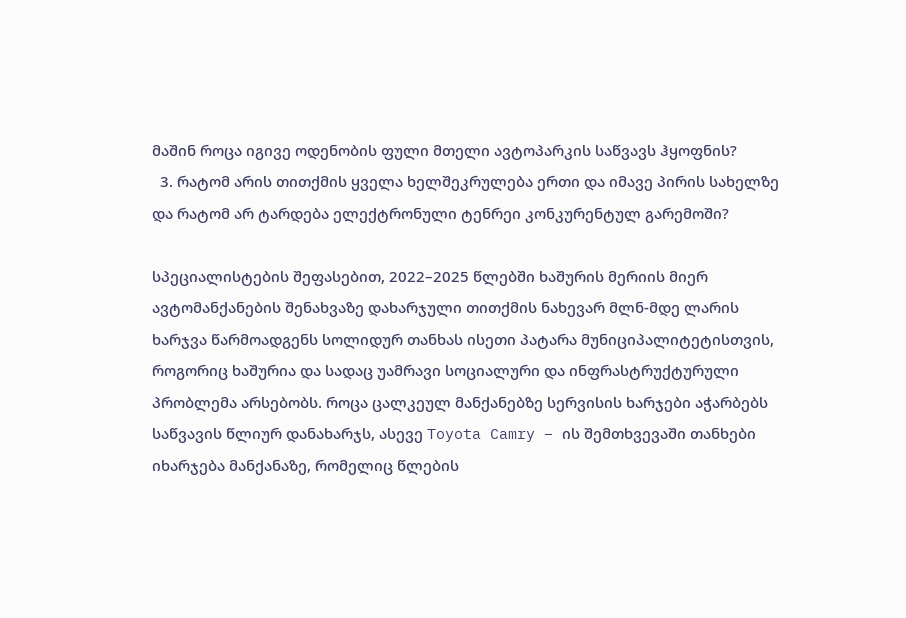მაშინ როცა იგივე ოდენობის ფული მთელი ავტოპარკის საწვავს ჰყოფნის?
  3. რატომ არის თითქმის ყველა ხელშეკრულება ერთი და იმავე პირის სახელზე და რატომ არ ტარდება ელექტრონული ტენრეი კონკურენტულ გარემოში?

სპეციალისტების შეფასებით, 2022–2025 წლებში ხაშურის მერიის მიერ ავტომანქანების შენახვაზე დახარჯული თითქმის ნახევარ მლნ-მდე ლარის ხარჯვა წარმოადგენს სოლიდურ თანხას ისეთი პატარა მუნიციპალიტეტისთვის, როგორიც ხაშურია და სადაც უამრავი სოციალური და ინფრასტრუქტურული პრობლემა არსებობს. როცა ცალკეულ მანქანებზე სერვისის ხარჯები აჭარბებს საწვავის წლიურ დანახარჯს, ასევე Toyota Camry – ის შემთხვევაში თანხები იხარჯება მანქანაზე, რომელიც წლების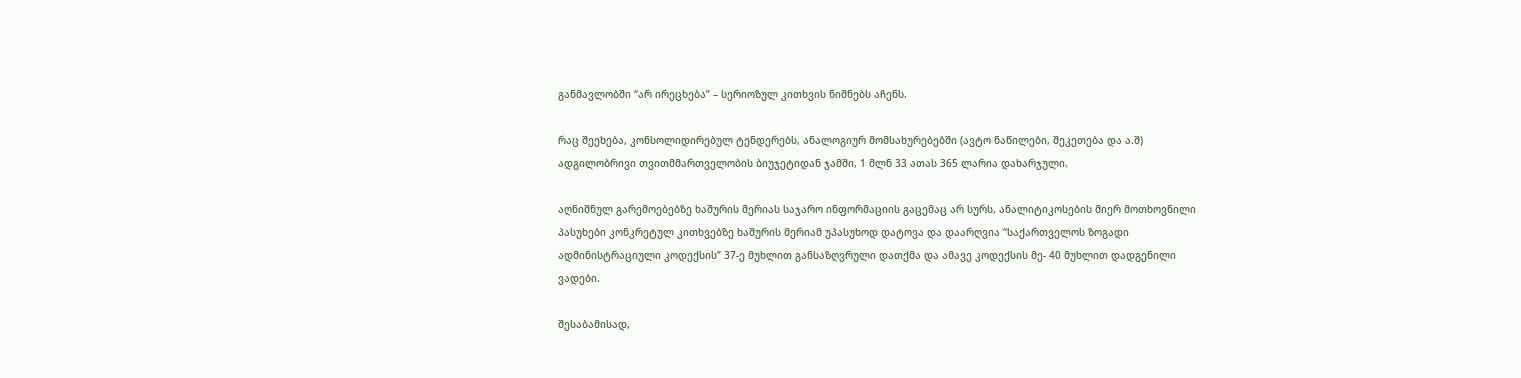განმავლობში “არ ირეცხება” – სერიოზულ კითხვის ნიშნებს აჩენს.

რაც შეეხება, კონსოლიდირებულ ტენდერებს, ანალოგიურ მომსახურებებში (ავტო ნაწილები, შეკეთება და ა.შ) ადგილობრივი თვითმმართველობის ბიუჯეტიდან ჯამში, 1 მლნ 33 ათას 365 ლარია დახარჯული.

აღნიშნულ გარემოებებზე ხაშურის მერიას საჯარო ინფორმაციის გაცემაც არ სურს, ანალიტიკოსების მიერ მოთხოვნილი პასუხები კონკრეტულ კითხვებზე ხაშურის მერიამ უპასუხოდ დატოვა და დაარღვია “საქართველოს ზოგადი ადმინისტრაციული კოდექსის” 37-ე მუხლით განსაზღვრული დათქმა და ამავე კოდექსის მე- 40 მუხლით დადგენილი ვადები.

შესაბამისად,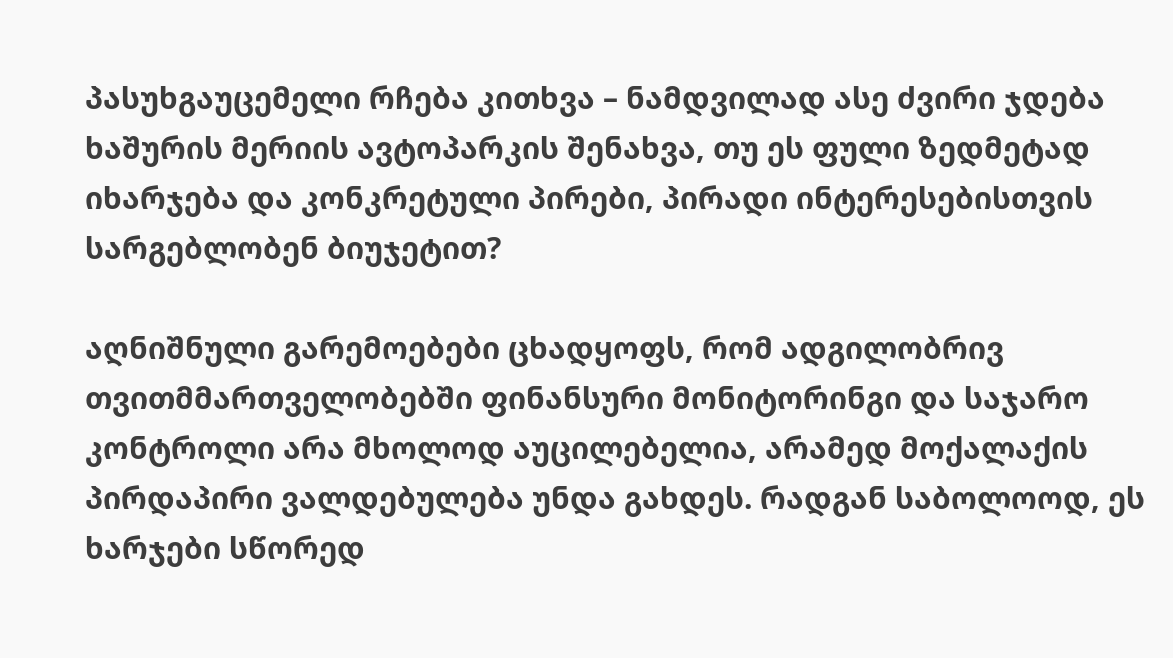პასუხგაუცემელი რჩება კითხვა – ნამდვილად ასე ძვირი ჯდება ხაშურის მერიის ავტოპარკის შენახვა, თუ ეს ფული ზედმეტად იხარჯება და კონკრეტული პირები, პირადი ინტერესებისთვის სარგებლობენ ბიუჯეტით?

აღნიშნული გარემოებები ცხადყოფს, რომ ადგილობრივ თვითმმართველობებში ფინანსური მონიტორინგი და საჯარო კონტროლი არა მხოლოდ აუცილებელია, არამედ მოქალაქის პირდაპირი ვალდებულება უნდა გახდეს. რადგან საბოლოოდ, ეს ხარჯები სწორედ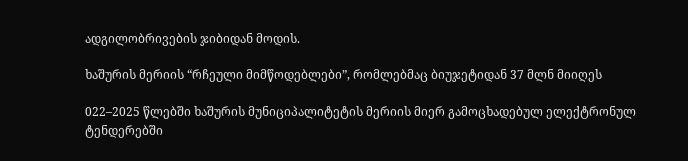ადგილობრივების ჯიბიდან მოდის.

ხაშურის მერიის “რჩეული მიმწოდებლები”, რომლებმაც ბიუჯეტიდან 37 მლნ მიიღეს

022–2025 წლებში ხაშურის მუნიციპალიტეტის მერიის მიერ გამოცხადებულ ელექტრონულ ტენდერებში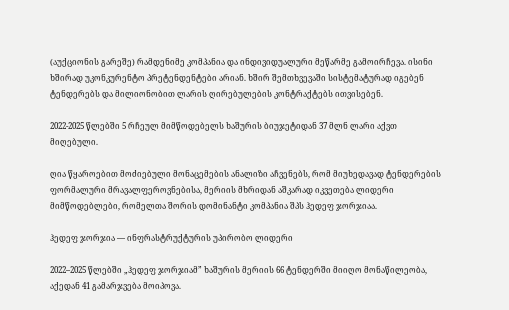(აუქციონის გარეშე) რამდენიმე კომპანია და ინდივიდუალური მეწარმე გამოირჩევა. ისინი ხშირად უკონკურენტო პრეტენდენტები არიან. ხშირ შემთხვევაში სისტემატურად იგებენ ტენდერებს და მილიონობით ლარის ღირებულების კონტრაქტებს ითვისებენ.

2022-2025 წლებში 5 რჩეულ მიმწოდებელს ხაშურის ბიუჯეტიდან 37 მლნ ლარი აქვთ მიღებული.

ღია წყაროებით მოძიებული მონაცემების ანალიზი აჩვენებს, რომ მიუხედავად ტენდერების ფორმალური მრავალფეროვნებისა, მერიის მხრიდან აშკარად იკვეთება ლიდერი მიმწოდებლები, რომელთა შორის დომინანტი კომპანია შპს ჰედეფ ჯორჯიაა.

ჰედეფ ჯორჯია — ინფრასტრუქტურის უპირობო ლიდერი

2022–2025 წლებში „ჰედეფ ჯორჯიამ” ხაშურის მერიის 66 ტენდერში მიიღო მონაწილეობა, აქედან 41 გამარჯვება მოიპოვა.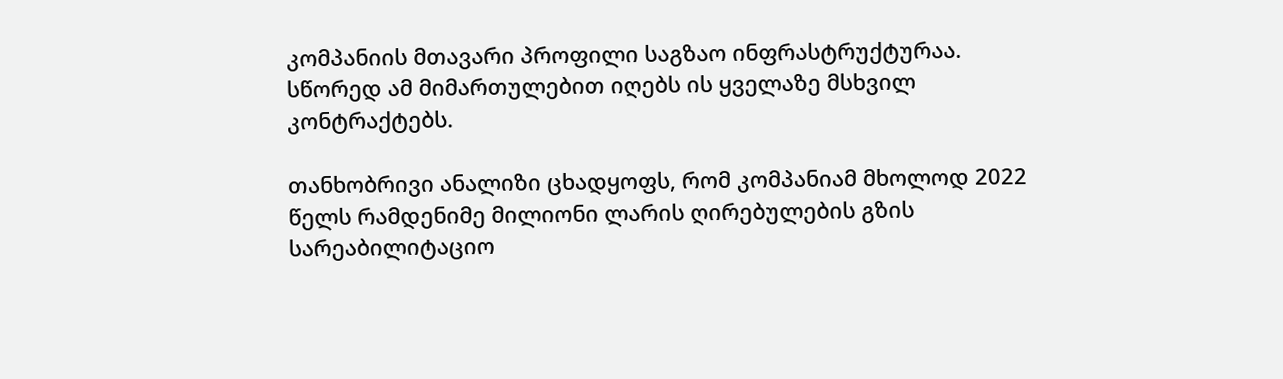კომპანიის მთავარი პროფილი საგზაო ინფრასტრუქტურაა. სწორედ ამ მიმართულებით იღებს ის ყველაზე მსხვილ კონტრაქტებს.

თანხობრივი ანალიზი ცხადყოფს, რომ კომპანიამ მხოლოდ 2022 წელს რამდენიმე მილიონი ლარის ღირებულების გზის სარეაბილიტაციო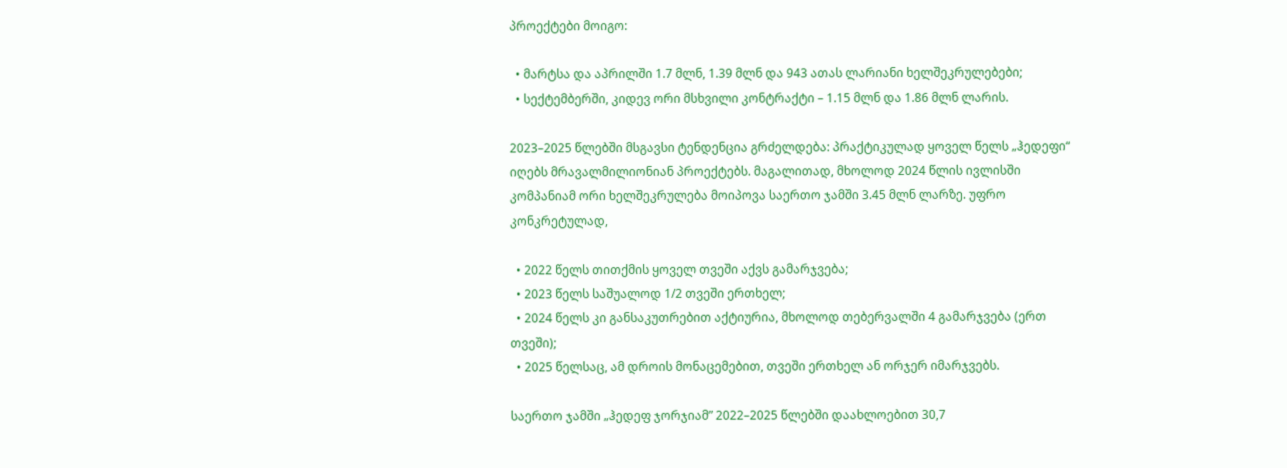პროექტები მოიგო:

  • მარტსა და აპრილში 1.7 მლნ, 1.39 მლნ და 943 ათას ლარიანი ხელშეკრულებები;
  • სექტემბერში, კიდევ ორი მსხვილი კონტრაქტი – 1.15 მლნ და 1.86 მლნ ლარის.

2023–2025 წლებში მსგავსი ტენდენცია გრძელდება: პრაქტიკულად ყოველ წელს „ჰედეფი“ იღებს მრავალმილიონიან პროექტებს. მაგალითად, მხოლოდ 2024 წლის ივლისში კომპანიამ ორი ხელშეკრულება მოიპოვა საერთო ჯამში 3.45 მლნ ლარზე. უფრო კონკრეტულად,

  • 2022 წელს თითქმის ყოველ თვეში აქვს გამარჯვება;
  • 2023 წელს საშუალოდ 1/2 თვეში ერთხელ;
  • 2024 წელს კი განსაკუთრებით აქტიურია, მხოლოდ თებერვალში 4 გამარჯვება (ერთ თვეში);
  • 2025 წელსაც, ამ დროის მონაცემებით, თვეში ერთხელ ან ორჯერ იმარჯვებს.

საერთო ჯამში „ჰედეფ ჯორჯიამ” 2022–2025 წლებში დაახლოებით 30,7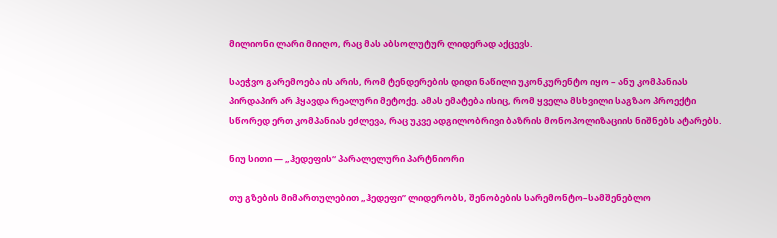მილიონი ლარი მიიღო, რაც მას აბსოლუტურ ლიდერად აქცევს.

საეჭვო გარემოება ის არის, რომ ტენდერების დიდი ნაწილი უკონკურენტო იყო – ანუ კომპანიას პირდაპირ არ ჰყავდა რეალური მეტოქე. ამას ემატება ისიც, რომ ყველა მსხვილი საგზაო პროექტი სწორედ ერთ კომპანიას ეძლევა, რაც უკვე ადგილობრივი ბაზრის მონოპოლიზაციის ნიშნებს ატარებს.

ნიუ სითი — „ჰედეფის“ პარალელური პარტნიორი

თუ გზების მიმართულებით „ჰედეფი” ლიდერობს, შენობების სარემონტო–სამშენებლო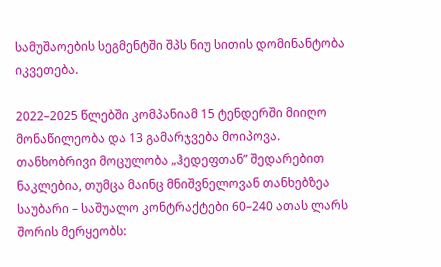სამუშაოების სეგმენტში შპს ნიუ სითის დომინანტობა იკვეთება.

2022–2025 წლებში კომპანიამ 15 ტენდერში მიიღო მონაწილეობა და 13 გამარჯვება მოიპოვა. თანხობრივი მოცულობა „ჰედეფთან” შედარებით ნაკლებია, თუმცა მაინც მნიშვნელოვან თანხებზეა საუბარი – საშუალო კონტრაქტები 60–240 ათას ლარს შორის მერყეობს: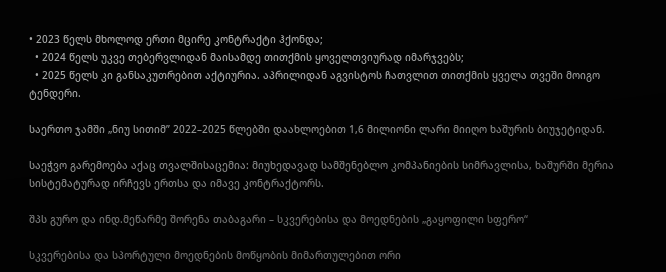• 2023 წელს მხოლოდ ერთი მცირე კონტრაქტი ჰქონდა;
  • 2024 წელს უკვე თებერვლიდან მაისამდე თითქმის ყოველთვიურად იმარჯვებს;
  • 2025 წელს კი განსაკუთრებით აქტიურია. აპრილიდან აგვისტოს ჩათვლით თითქმის ყველა თვეში მოიგო ტენდერი.

საერთო ჯამში „ნიუ სითიმ” 2022–2025 წლებში დაახლოებით 1,6 მილიონი ლარი მიიღო ხაშურის ბიუჯეტიდან.

საეჭვო გარემოება აქაც თვალშისაცემია: მიუხედავად სამშენებლო კომპანიების სიმრავლისა, ხაშურში მერია სისტემატურად ირჩევს ერთსა და იმავე კონტრაქტორს.

შპს გურო და ინდ.მეწარმე შორენა თაბაგარი – სკვერებისა და მოედნების „გაყოფილი სფერო“

სკვერებისა და სპორტული მოედნების მოწყობის მიმართულებით ორი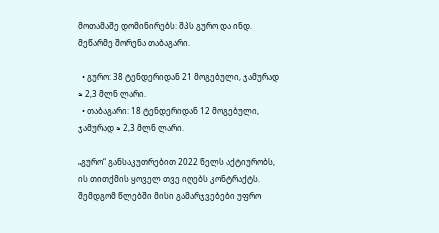მოთამაშე დომინირებს: შპს გურო და ინდ. მეწარმე შორენა თაბაგარი.

  • გურო: 38 ტენდერიდან 21 მოგებული, ჯამურად ≈ 2,3 მლნ ლარი.
  • თაბაგარი: 18 ტენდერიდან 12 მოგებული, ჯამურად ≈ 2,3 მლნ ლარი.

„გურო“ განსაკუთრებით 2022 წელს აქტიურობს, ის თითქმის ყოველ თვე იღებს კონტრაქტს. შემდგომ წლებში მისი გამარჯვებები უფრო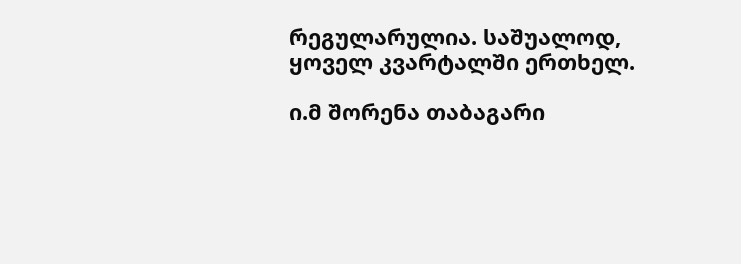რეგულარულია. საშუალოდ, ყოველ კვარტალში ერთხელ.

ი.მ შორენა თაბაგარი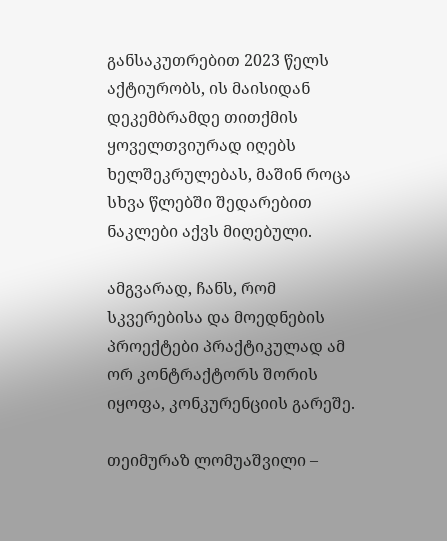განსაკუთრებით 2023 წელს აქტიურობს, ის მაისიდან დეკემბრამდე თითქმის ყოველთვიურად იღებს ხელშეკრულებას, მაშინ როცა სხვა წლებში შედარებით ნაკლები აქვს მიღებული.

ამგვარად, ჩანს, რომ სკვერებისა და მოედნების პროექტები პრაქტიკულად ამ ორ კონტრაქტორს შორის იყოფა, კონკურენციის გარეშე.

თეიმურაზ ლომუაშვილი –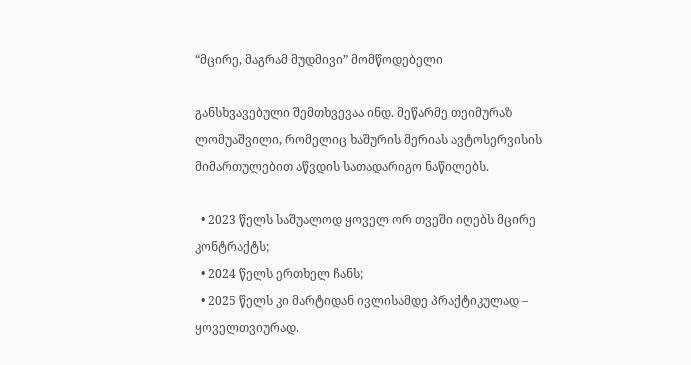“მცირე, მაგრამ მუდმივი” მომწოდებელი

განსხვავებული შემთხვევაა ინდ. მეწარმე თეიმურაზ ლომუაშვილი, რომელიც ხაშურის მერიას ავტოსერვისის მიმართულებით აწვდის სათადარიგო ნაწილებს.

  • 2023 წელს საშუალოდ ყოველ ორ თვეში იღებს მცირე კონტრაქტს;
  • 2024 წელს ერთხელ ჩანს;
  • 2025 წელს კი მარტიდან ივლისამდე პრაქტიკულად – ყოველთვიურად.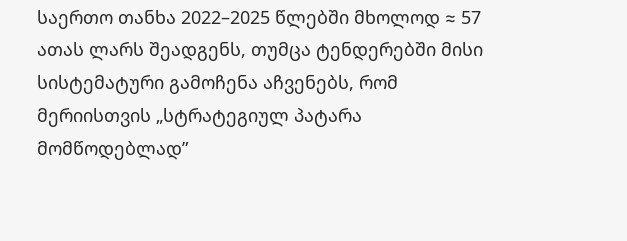საერთო თანხა 2022–2025 წლებში მხოლოდ ≈ 57 ათას ლარს შეადგენს, თუმცა ტენდერებში მისი სისტემატური გამოჩენა აჩვენებს, რომ მერიისთვის „სტრატეგიულ პატარა მომწოდებლად”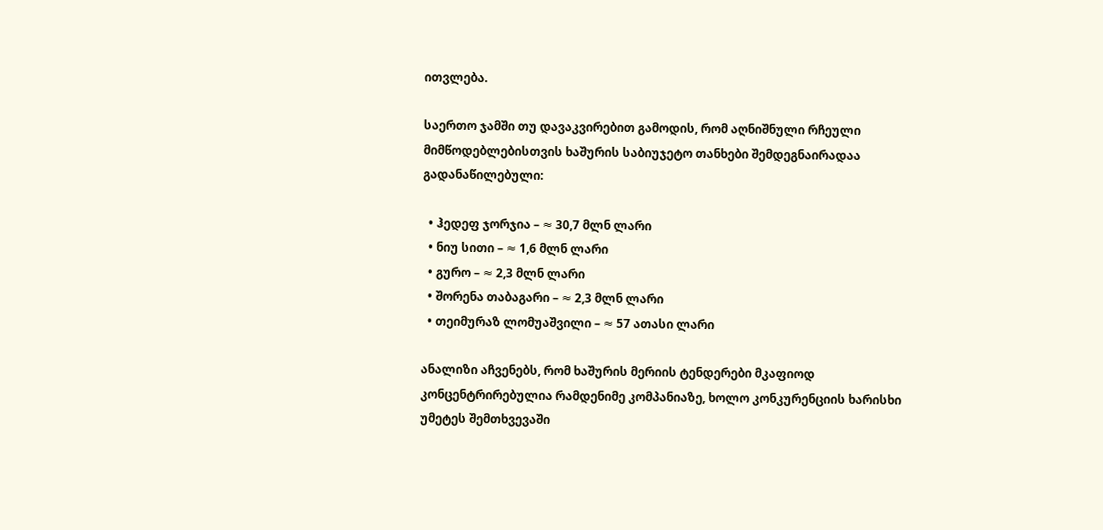ითვლება.

საერთო ჯამში თუ დავაკვირებით გამოდის, რომ აღნიშნული რჩეული მიმწოდებლებისთვის ხაშურის საბიუჯეტო თანხები შემდეგნაირადაა გადანაწილებული:

  • ჰედეფ ჯორჯია – ≈ 30,7 მლნ ლარი
  • ნიუ სითი – ≈ 1,6 მლნ ლარი
  • გურო – ≈ 2,3 მლნ ლარი
  • შორენა თაბაგარი – ≈ 2,3 მლნ ლარი
  • თეიმურაზ ლომუაშვილი – ≈ 57 ათასი ლარი

ანალიზი აჩვენებს, რომ ხაშურის მერიის ტენდერები მკაფიოდ კონცენტრირებულია რამდენიმე კომპანიაზე, ხოლო კონკურენციის ხარისხი უმეტეს შემთხვევაში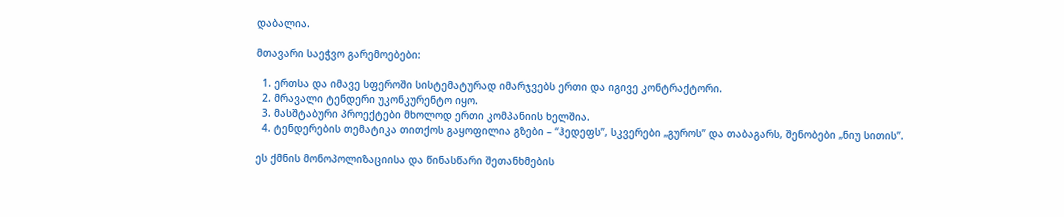დაბალია.

მთავარი საეჭვო გარემოებები:

  1. ერთსა და იმავე სფეროში სისტემატურად იმარჯვებს ერთი და იგივე კონტრაქტორი.
  2. მრავალი ტენდერი უკონკურენტო იყო.
  3. მასშტაბური პროექტები მხოლოდ ერთი კომპანიის ხელშია.
  4. ტენდერების თემატიკა თითქოს გაყოფილია გზები – “ჰედეფს”, სკვერები „გუროს” და თაბაგარს, შენობები „ნიუ სითის”.

ეს ქმნის მონოპოლიზაციისა და წინასწარი შეთანხმების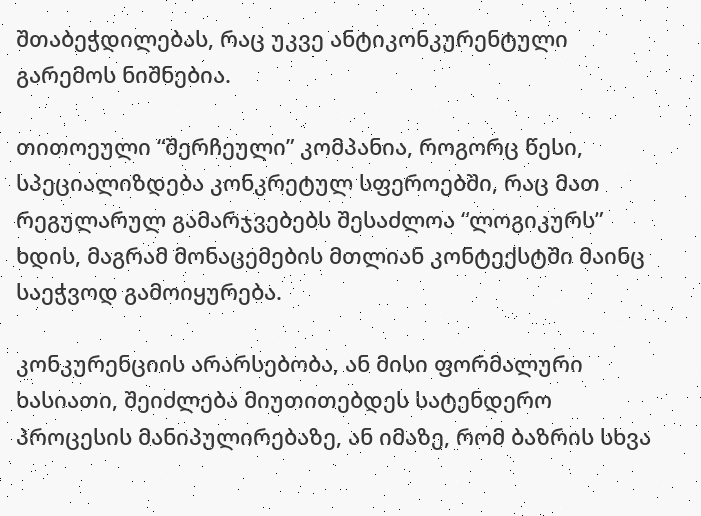შთაბეჭდილებას, რაც უკვე ანტიკონკურენტული გარემოს ნიშნებია.

თითოეული “შერჩეული” კომპანია, როგორც წესი, სპეციალიზდება კონკრეტულ სფეროებში, რაც მათ რეგულარულ გამარჯვებებს შესაძლოა “ლოგიკურს” ხდის, მაგრამ მონაცემების მთლიან კონტექსტში მაინც საეჭვოდ გამოიყურება.

კონკურენციის არარსებობა, ან მისი ფორმალური ხასიათი, შეიძლება მიუთითებდეს სატენდერო პროცესის მანიპულირებაზე, ან იმაზე, რომ ბაზრის სხვა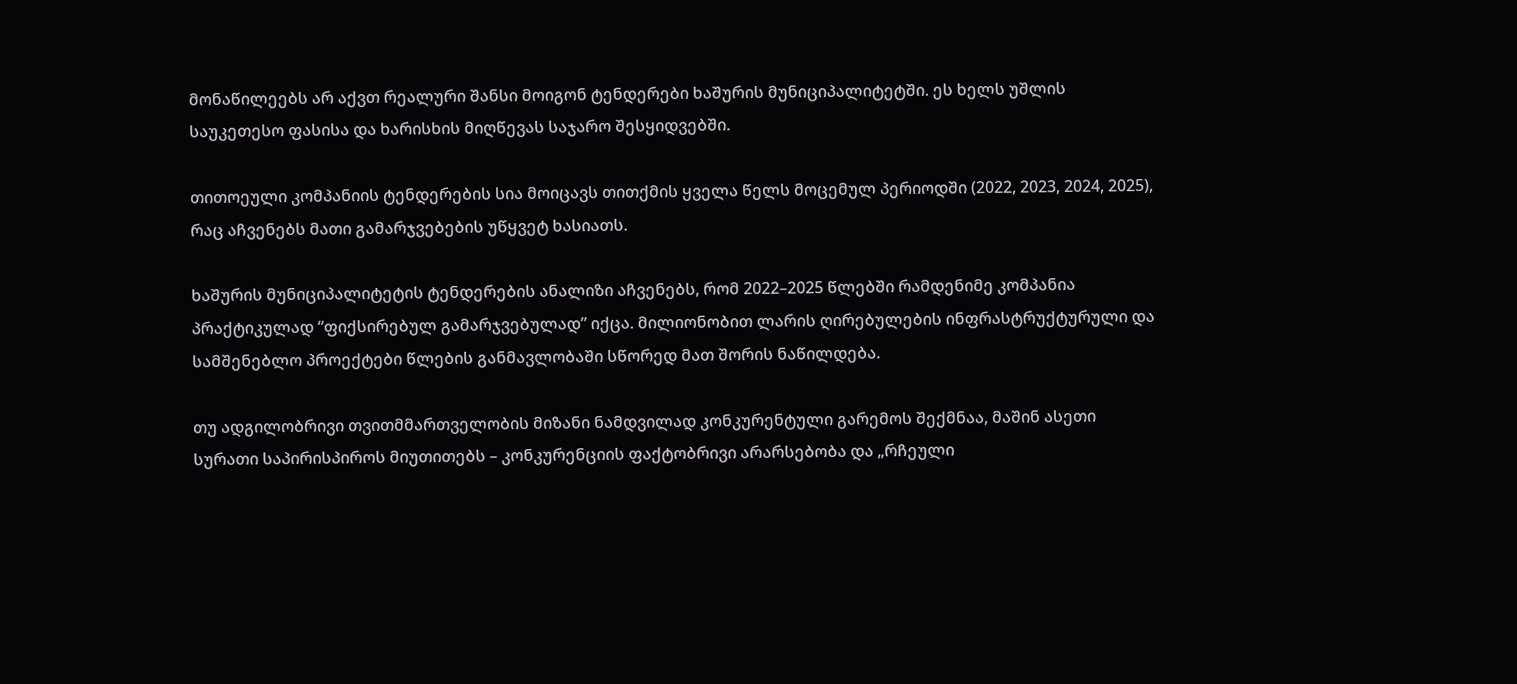მონაწილეებს არ აქვთ რეალური შანსი მოიგონ ტენდერები ხაშურის მუნიციპალიტეტში. ეს ხელს უშლის საუკეთესო ფასისა და ხარისხის მიღწევას საჯარო შესყიდვებში.

თითოეული კომპანიის ტენდერების სია მოიცავს თითქმის ყველა წელს მოცემულ პერიოდში (2022, 2023, 2024, 2025), რაც აჩვენებს მათი გამარჯვებების უწყვეტ ხასიათს.

ხაშურის მუნიციპალიტეტის ტენდერების ანალიზი აჩვენებს, რომ 2022–2025 წლებში რამდენიმე კომპანია პრაქტიკულად “ფიქსირებულ გამარჯვებულად” იქცა. მილიონობით ლარის ღირებულების ინფრასტრუქტურული და სამშენებლო პროექტები წლების განმავლობაში სწორედ მათ შორის ნაწილდება.

თუ ადგილობრივი თვითმმართველობის მიზანი ნამდვილად კონკურენტული გარემოს შექმნაა, მაშინ ასეთი სურათი საპირისპიროს მიუთითებს – კონკურენციის ფაქტობრივი არარსებობა და „რჩეული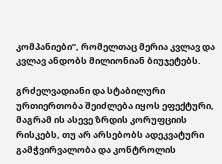კომპანიები”, რომელთაც მერია კვლავ და კვლავ ანდობს მილიონიან ბიუჯეტებს.

გრძელვადიანი და სტაბილური ურთიერთობა შეიძლება იყოს ეფექტური, მაგრამ ის ასევე ზრდის კორუფციის რისკებს, თუ არ არსებობს ადეკვატური გამჭვირვალობა და კონტროლის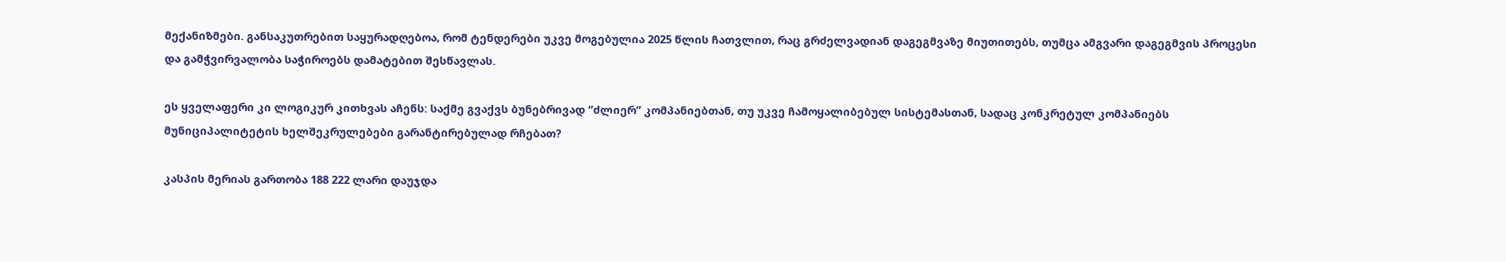მექანიზმები. განსაკუთრებით საყურადღებოა, რომ ტენდერები უკვე მოგებულია 2025 წლის ჩათვლით, რაც გრძელვადიან დაგეგმვაზე მიუთითებს, თუმცა ამგვარი დაგეგმვის პროცესი და გამჭვირვალობა საჭიროებს დამატებით შესწავლას.

ეს ყველაფერი კი ლოგიკურ კითხვას აჩენს: საქმე გვაქვს ბუნებრივად “ძლიერ” კომპანიებთან, თუ უკვე ჩამოყალიბებულ სისტემასთან, სადაც კონკრეტულ კომპანიებს მუნიციპალიტეტის ხელშეკრულებები გარანტირებულად რჩებათ?

კასპის მერიას გართობა 188 222 ლარი დაუჯდა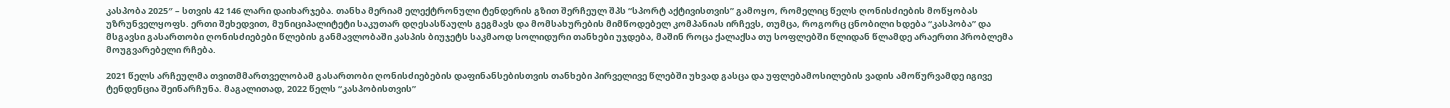კასპობა 2025″ – სთვის 42 146 ლარი დაიხარჯება. თანხა მერიამ ელექტრონული ტენდერის გზით შერჩეულ შპს “სპორტ აქტივისთვის” გამოყო, რომელიც წელს ღონისძიების მოწყობას უზრუნველყოფს. ერთი შეხედვით, მუნიციპალიტეტი საკუთარ დღესასწაულს გეგმავს და მომსახურების მიმწოდებელ კომპანიას ირჩევს, თუმცა, როგორც ცნობილი ხდება “კასპობა” და მსგავსი გასართობი ღონისძიებები წლების განმავლობაში კასპის ბიუჯეტს საკმაოდ სოლიდური თანხები უჯდება, მაშინ როცა ქალაქსა თუ სოფლებში წლიდან წლამდე არაერთი პრობლემა მოუგვარებელი რჩება.

2021 წელს არჩეულმა თვითმმართველობამ გასართობი ღონისძიებების დაფინანსებისთვის თანხები პირველივე წლებში უხვად გასცა და უფლებამოსილების ვადის ამოწურვამდე იგივე ტენდენცია შეინარჩუნა. მაგალითად, 2022 წელს “კასპობისთვის”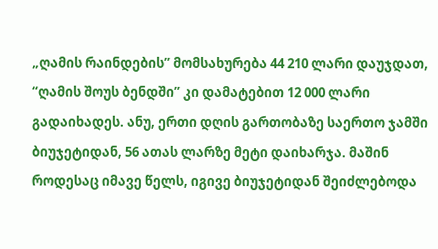„ღამის რაინდების” მომსახურება 44 210 ლარი დაუჯდათ, “ღამის შოუს ბენდში” კი დამატებით 12 000 ლარი გადაიხადეს. ანუ, ერთი დღის გართობაზე საერთო ჯამში ბიუჯეტიდან, 56 ათას ლარზე მეტი დაიხარჯა. მაშინ როდესაც იმავე წელს, იგივე ბიუჯეტიდან შეიძლებოდა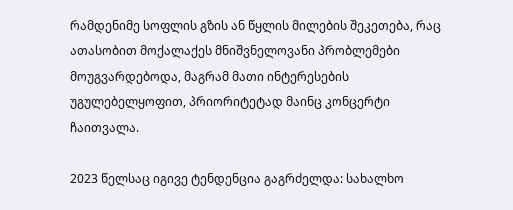რამდენიმე სოფლის გზის ან წყლის მილების შეკეთება, რაც ათასობით მოქალაქეს მნიშვნელოვანი პრობლემები მოუგვარდებოდა, მაგრამ მათი ინტერესების უგულებელყოფით, პრიორიტეტად მაინც კონცერტი ჩაითვალა.

2023 წელსაც იგივე ტენდენცია გაგრძელდა: სახალხო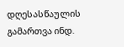დღესასწაულის გამართვა ინდ.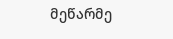მეწარმე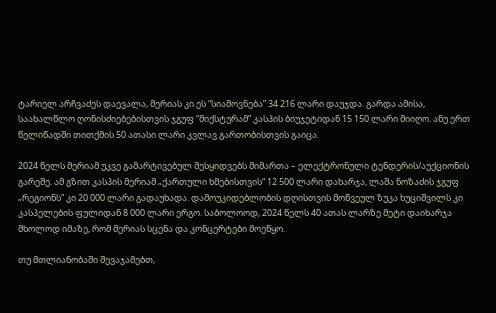ტარიელ არჩვაძეს დაევალა, მერიას კი ეს “სიამოვნება” 34 216 ლარი დაუჯდა. გარდა ამისა, საახალწლო ღონისძიებებისთვის ჯგუფ “მიქსტურამ” კასპის ბიუჯეტიდან 15 150 ლარი მიიღო. ანუ ერთ წელიწადში თითქმის 50 ათასი ლარი კვლავ გართობისთვის გაიცა.

2024 წელს მერიამ უკვე გამარტივებულ შესყიდვებს მიმართა – ელექტრონული ტენდერის/აუქციონის გარეშე. ამ გზით კასპის მერიამ „ქართული ხმებისთვის“ 12 500 ლარი დახარჯა, ლაშა ნოზაძის ჯგუფ „რეგიონს” კი 20 000 ლარი გადაუხადა. დამოუკიდებლობის დღისთვის მოწვეულ ზუკა ხუციშვილს კი კასპელების ფულიდან 8 000 ლარი ერგო. საბოლოოდ, 2024 წელს 40 ათას ლარზე მეტი დაიხარჯა მხოლოდ იმაზე, რომ მერიას სცენა და კონცერტები მოეწყო.

თუ მთლიანობაში შევაჯამებთ,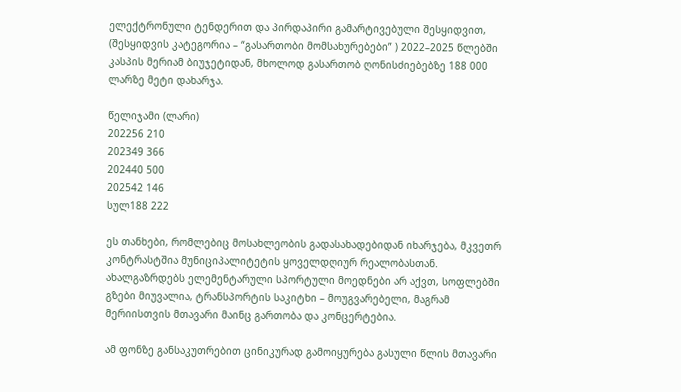ელექტრონული ტენდერით და პირდაპირი გამარტივებული შესყიდვით, (შესყიდვის კატეგორია – “გასართობი მომსახურებები” ) 2022–2025 წლებში კასპის მერიამ ბიუჯეტიდან, მხოლოდ გასართობ ღონისძიებებზე 188 000 ლარზე მეტი დახარჯა.

წელიჯამი (ლარი)
202256 210
202349 366
202440 500
202542 146
სულ188 222

ეს თანხები, რომლებიც მოსახლეობის გადასახადებიდან იხარჯება, მკვეთრ კონტრასტშია მუნიციპალიტეტის ყოველდღიურ რეალობასთან. ახალგაზრდებს ელემენტარული სპორტული მოედნები არ აქვთ, სოფლებში გზები მიუვალია, ტრანსპორტის საკიტხი – მოუგვარებელი, მაგრამ მერიისთვის მთავარი მაინც გართობა და კონცერტებია.

ამ ფონზე განსაკუთრებით ცინიკურად გამოიყურება გასული წლის მთავარი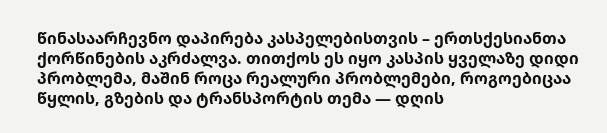წინასაარჩევნო დაპირება კასპელებისთვის – ერთსქესიანთა ქორწინების აკრძალვა. თითქოს ეს იყო კასპის ყველაზე დიდი პრობლემა, მაშინ როცა რეალური პრობლემები, როგოებიცაა წყლის, გზების და ტრანსპორტის თემა — დღის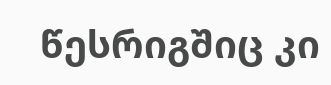წესრიგშიც კი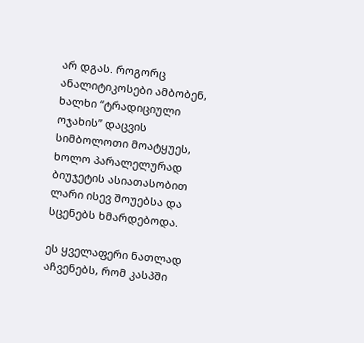არ დგას. როგორც ანალიტიკოსები ამბობენ, ხალხი “ტრადიციული ოჯახის” დაცვის სიმბოლოთი მოატყუეს, ხოლო პარალელურად ბიუჯეტის ასიათასობით ლარი ისევ შოუებსა და სცენებს ხმარდებოდა.

ეს ყველაფერი ნათლად აჩვენებს, რომ კასპში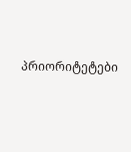პრიორიტეტები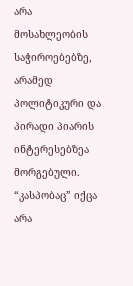არა მოსახლეობის საჭიროებებზე, არამედ პოლიტიკური და პირადი პიარის ინტერესებზეა მორგებული. “კასპობაც” იქცა არა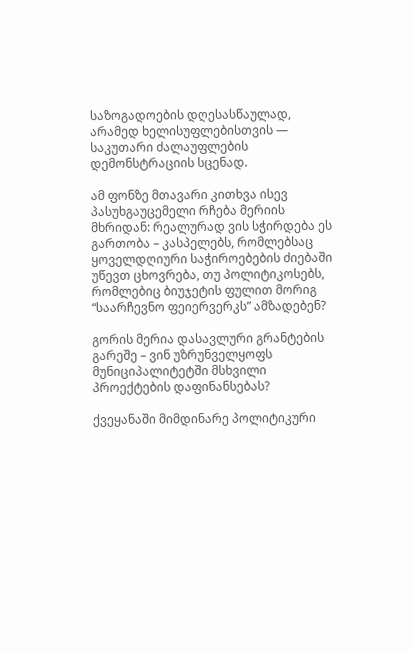საზოგადოების დღესასწაულად, არამედ ხელისუფლებისთვის — საკუთარი ძალაუფლების დემონსტრაციის სცენად.

ამ ფონზე მთავარი კითხვა ისევ პასუხგაუცემელი რჩება მერიის მხრიდან: რეალურად ვის სჭირდება ეს გართობა – კასპელებს, რომლებსაც ყოველდღიური საჭიროებების ძიებაში უწევთ ცხოვრება, თუ პოლიტიკოსებს, რომლებიც ბიუჯეტის ფულით მორიგ “საარჩევნო ფეიერვერკს” ამზადებენ?

გორის მერია დასავლური გრანტების გარეშე – ვინ უზრუნველყოფს მუნიციპალიტეტში მსხვილი პროექტების დაფინანსებას?

ქვეყანაში მიმდინარე პოლიტიკური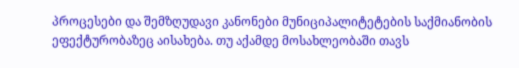პროცესები და შემზღუდავი კანონები მუნიციპალიტეტების საქმიანობის ეფექტურობაზეც აისახება. თუ აქამდე მოსახლეობაში თავს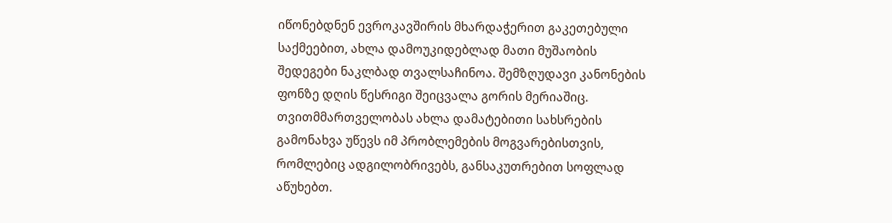იწონებდნენ ევროკავშირის მხარდაჭერით გაკეთებული საქმეებით, ახლა დამოუკიდებლად მათი მუშაობის შედეგები ნაკლბად თვალსაჩინოა. შემზღუდავი კანონების ფონზე დღის წესრიგი შეიცვალა გორის მერიაშიც. თვითმმართველობას ახლა დამატებითი სახსრების გამონახვა უწევს იმ პრობლემების მოგვარებისთვის, რომლებიც ადგილობრივებს, განსაკუთრებით სოფლად აწუხებთ.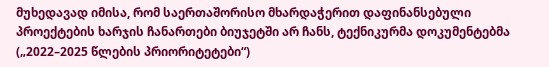მუხედავად იმისა, რომ საერთაშორისო მხარდაჭერით დაფინანსებული პროექტების ხარჯის ჩანართები ბიუჯეტში არ ჩანს, ტექნიკურმა დოკუმენტებმა („2022–2025 წლების პრიორიტეტები“)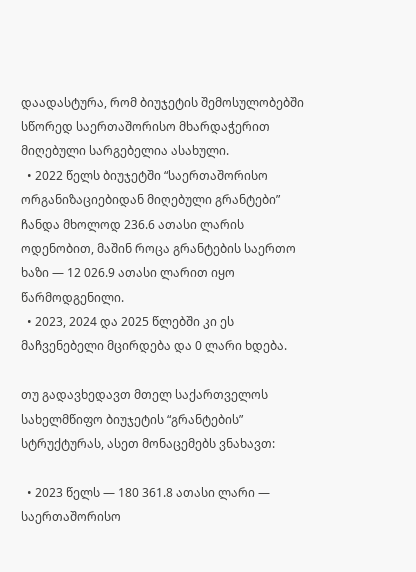დაადასტურა, რომ ბიუჯეტის შემოსულობებში სწორედ საერთაშორისო მხარდაჭერით მიღებული სარგებელია ასახული.
  • 2022 წელს ბიუჯეტში “საერთაშორისო ორგანიზაციებიდან მიღებული გრანტები” ჩანდა მხოლოდ 236.6 ათასი ლარის ოდენობით, მაშინ როცა გრანტების საერთო ხაზი — 12 026.9 ათასი ლარით იყო წარმოდგენილი.
  • 2023, 2024 და 2025 წლებში კი ეს მაჩვენებელი მცირდება და 0 ლარი ხდება.

თუ გადავხედავთ მთელ საქართველოს სახელმწიფო ბიუჯეტის “გრანტების” სტრუქტურას, ასეთ მონაცემებს ვნახავთ:

  • 2023 წელს — 180 361.8 ათასი ლარი — საერთაშორისო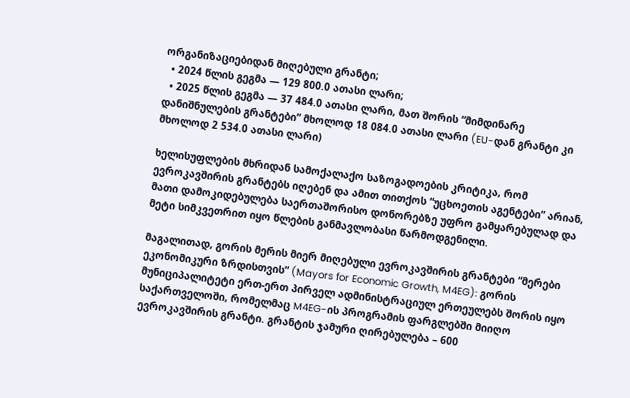ორგანიზაციებიდან მიღებული გრანტი;
  • 2024 წლის გეგმა — 129 800.0 ათასი ლარი;
  • 2025 წლის გეგმა — 37 484.0 ათასი ლარი, მათ შორის “მიმდინარე დანიშნულების გრანტები” მხოლოდ 18 084.0 ათასი ლარი (EU-დან გრანტი კი მხოლოდ 2 534.0 ათასი ლარი)

ხელისუფლების მხრიდან სამოქალაქო საზოგადოების კრიტიკა, რომ ევროკავშირის გრანტებს იღებენ და ამით თითქოს “უცხოეთის აგენტები” არიან, მათი დამოკიდებულება საერთაშორისო დონორებზე უფრო გამყარებულად და მეტი სიმკვეთრით იყო წლების განმავლობასი წარმოდგენილი.

მაგალითად, გორის მერის მიერ მიღებული ევროკავშირის გრანტები “მერები ეკონომიკური ზრდისთვის” (Mayors for Economic Growth, M4EG): გორის მუნიციპალიტეტი ერთ-ერთ პირველ ადმინისტრაციულ ერთეულებს შორის იყო საქართველოში, რომელმაც M4EG-ის პროგრამის ფარგლებში მიიღო ევროკავშირის გრანტი. გრანტის ჯამური ღირებულება – 600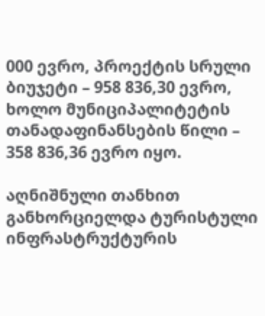000 ევრო, პროექტის სრული ბიუჯეტი – 958 836,30 ევრო, ხოლო მუნიციპალიტეტის თანადაფინანსების წილი – 358 836,36 ევრო იყო.

აღნიშნული თანხით განხორციელდა ტურისტული ინფრასტრუქტურის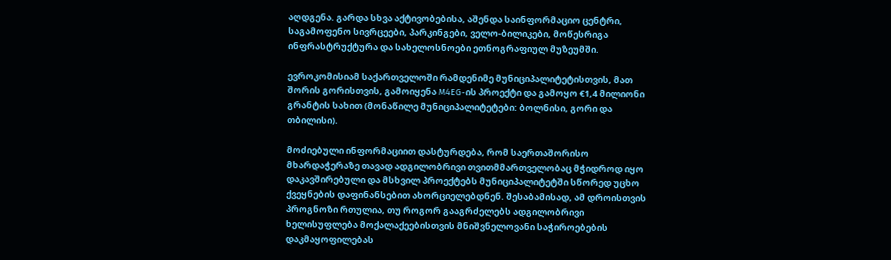აღდგენა. გარდა სხვა აქტივობებისა, აშენდა საინფორმაციო ცენტრი, საგამოფენო სივრცეები, პარკინგები, ველო-ბილიკები, მოწესრიგა ინფრასტრუქტურა და სახელოსნოები ეთნოგრაფიულ მუზეუმში.

ევროკომისიამ საქართველოში რამდენიმე მუნიციპალიტეტისთვის, მათ შორის გორისთვის, გამოიყენა M4EG-ის პროექტი და გამოყო €1,4 მილიონი გრანტის სახით (მონაწილე მუნიციპალიტეტები: ბოლნისი, გორი და თბილისი).

მოძიებული ინფორმაციით დასტურდება, რომ საერთაშორისო მხარდაჭერაზე თავად ადგილობრივი თვითმმართველობაც მჭიდროდ იყო დაკავშირებული და მსხვილ პროექტებს მუნიციპალიტეტში სწორედ უცხო ქვეყნების დაფინანსებით ახორციელებდნენ. შესაბამისად, ამ დროისთვის პროგნოზი რთულია, თუ როგორ გააგრძელებს ადგილობრივი ხელისუფლება მოქალაქეებისთვის მნიშვნელოვანი საჭიროებების დაკმაყოფილებას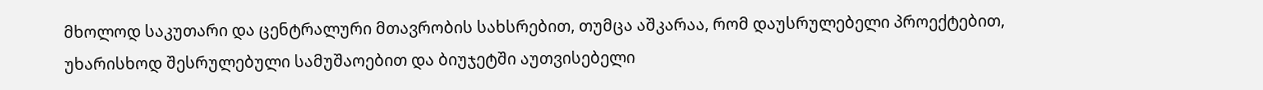მხოლოდ საკუთარი და ცენტრალური მთავრობის სახსრებით, თუმცა აშკარაა, რომ დაუსრულებელი პროექტებით, უხარისხოდ შესრულებული სამუშაოებით და ბიუჯეტში აუთვისებელი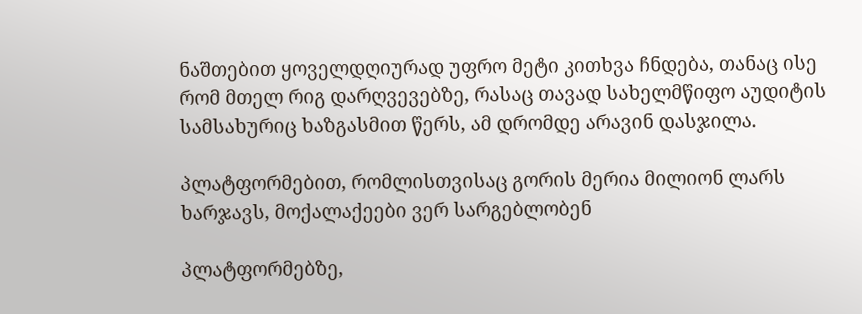ნაშთებით ყოველდღიურად უფრო მეტი კითხვა ჩნდება, თანაც ისე რომ მთელ რიგ დარღვევებზე, რასაც თავად სახელმწიფო აუდიტის სამსახურიც ხაზგასმით წერს, ამ დრომდე არავინ დასჯილა.

პლატფორმებით, რომლისთვისაც გორის მერია მილიონ ლარს ხარჯავს, მოქალაქეები ვერ სარგებლობენ

პლატფორმებზე,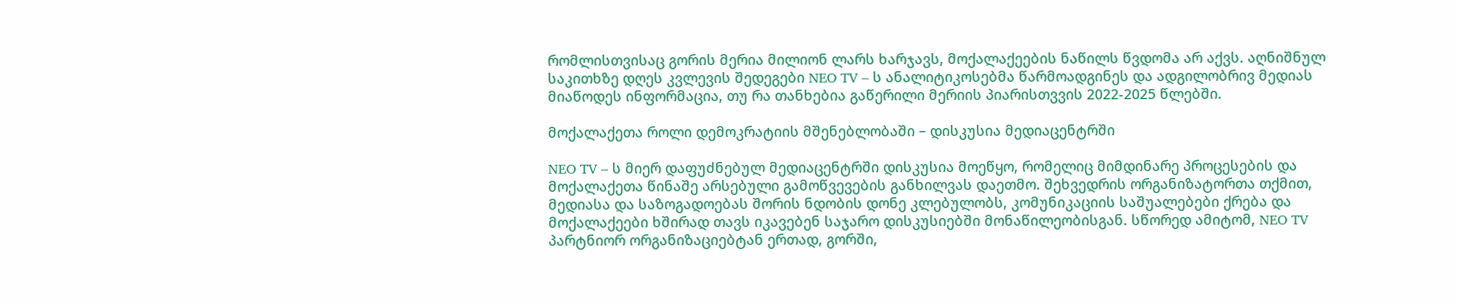რომლისთვისაც გორის მერია მილიონ ლარს ხარჯავს, მოქალაქეების ნაწილს წვდომა არ აქვს. აღნიშნულ საკითხზე დღეს კვლევის შედეგები NEO TV – ს ანალიტიკოსებმა წარმოადგინეს და ადგილობრივ მედიას მიაწოდეს ინფორმაცია, თუ რა თანხებია გაწერილი მერიის პიარისთვვის 2022-2025 წლებში.

მოქალაქეთა როლი დემოკრატიის მშენებლობაში – დისკუსია მედიაცენტრში

NEO TV – ს მიერ დაფუძნებულ მედიაცენტრში დისკუსია მოეწყო, რომელიც მიმდინარე პროცესების და მოქალაქეთა წინაშე არსებული გამოწვევების განხილვას დაეთმო. შეხვედრის ორგანიზატორთა თქმით, მედიასა და საზოგადოებას შორის ნდობის დონე კლებულობს, კომუნიკაციის საშუალებები ქრება და მოქალაქეები ხშირად თავს იკავებენ საჯარო დისკუსიებში მონაწილეობისგან. სწორედ ამიტომ, NEO TV პარტნიორ ორგანიზაციებტან ერთად, გორში,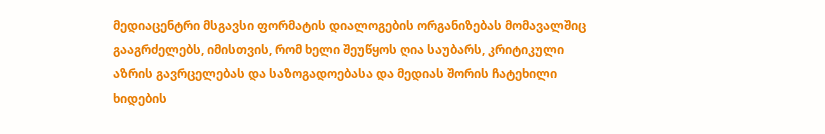მედიაცენტრი მსგავსი ფორმატის დიალოგების ორგანიზებას მომავალშიც გააგრძელებს, იმისთვის, რომ ხელი შეუწყოს ღია საუბარს, კრიტიკული აზრის გავრცელებას და საზოგადოებასა და მედიას შორის ჩატეხილი ხიდების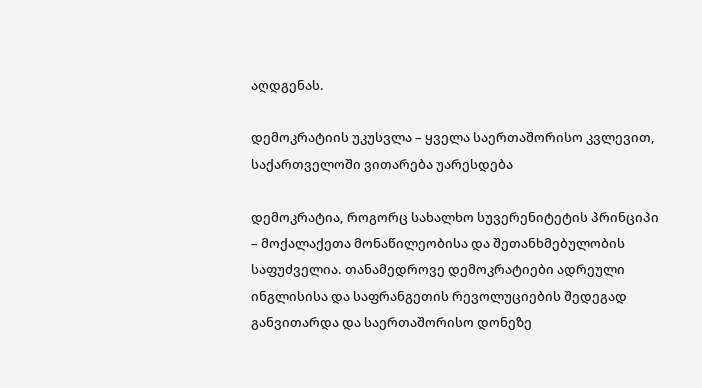აღდგენას.

დემოკრატიის უკუსვლა – ყველა საერთაშორისო კვლევით, საქართველოში ვითარება უარესდება

დემოკრატია, როგორც სახალხო სუვერენიტეტის პრინციპი – მოქალაქეთა მონაწილეობისა და შეთანხმებულობის საფუძველია. თანამედროვე დემოკრატიები ადრეული ინგლისისა და საფრანგეთის რევოლუციების შედეგად განვითარდა და საერთაშორისო დონეზე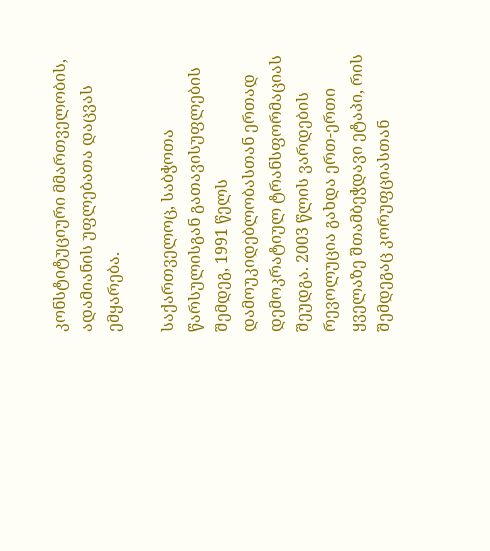კონსტიტუციური მმართველობის, ადამიანის უფლებათა დაცვას ემყარება.

საქართველოც, საბჭოთა წარსულისგან გათავისუფლების შემდეგ, 1991 წელს დამოუკიდებლობასთან ერთად დემოკრატიულ ტრანსფორმაციას შეუდგა. 2003 წლის ვარდების რევოლუცია გახდა ერთ-ერთი ყველაზე შთამბეჭდავი ეტაპი, რის შემდეგაც კორუფციასთან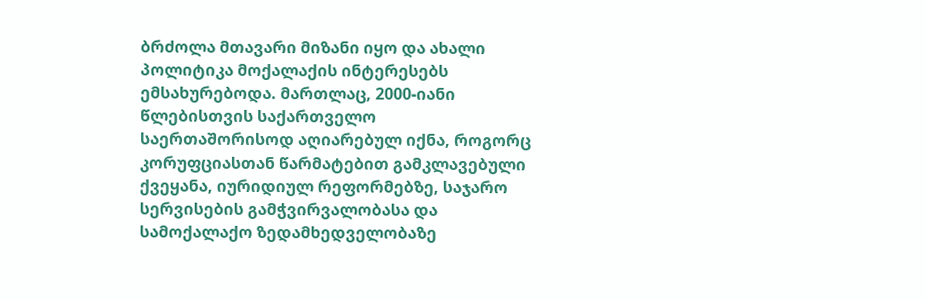ბრძოლა მთავარი მიზანი იყო და ახალი პოლიტიკა მოქალაქის ინტერესებს ემსახურებოდა. მართლაც, 2000-იანი წლებისთვის საქართველო საერთაშორისოდ აღიარებულ იქნა, როგორც კორუფციასთან წარმატებით გამკლავებული ქვეყანა, იურიდიულ რეფორმებზე, საჯარო სერვისების გამჭვირვალობასა და სამოქალაქო ზედამხედველობაზე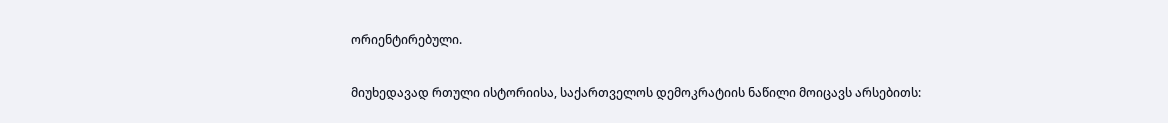ორიენტირებული.

მიუხედავად რთული ისტორიისა, საქართველოს დემოკრატიის ნაწილი მოიცავს არსებითს: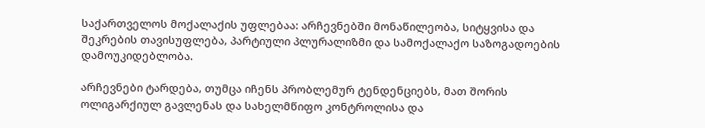საქართველოს მოქალაქის უფლებაა: არჩევნებში მონაწილეობა, სიტყვისა და შეკრების თავისუფლება, პარტიული პლურალიზმი და სამოქალაქო საზოგადოების დამოუკიდებლობა.

არჩევნები ტარდება, თუმცა იჩენს პრობლემურ ტენდენციებს, მათ შორის ოლიგარქიულ გავლენას და სახელმწიფო კონტროლისა და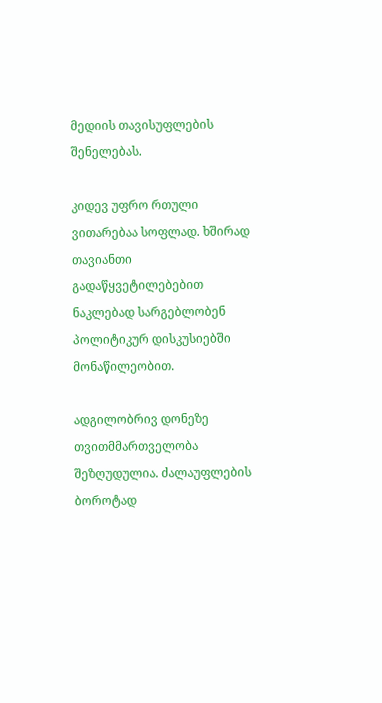მედიის თავისუფლების შენელებას.

კიდევ უფრო რთული ვითარებაა სოფლად. ხშირად თავიანთი გადაწყვეტილებებით ნაკლებად სარგებლობენ პოლიტიკურ დისკუსიებში მონაწილეობით.

ადგილობრივ დონეზე თვითმმართველობა შეზღუდულია. ძალაუფლების ბოროტად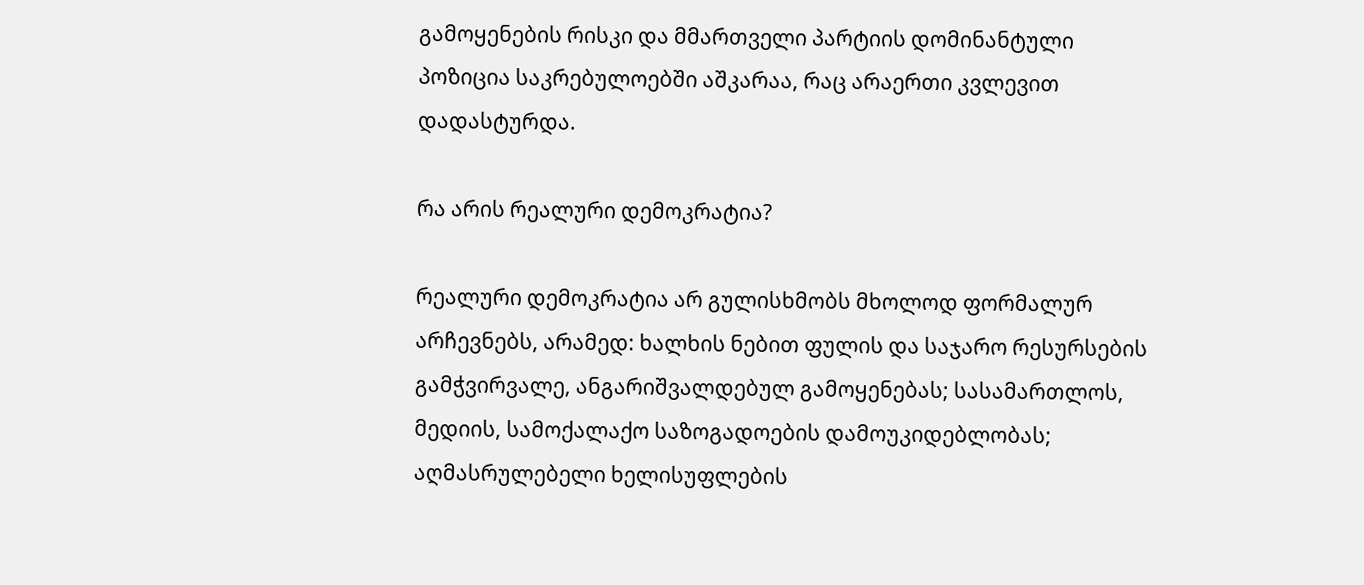გამოყენების რისკი და მმართველი პარტიის დომინანტული პოზიცია საკრებულოებში აშკარაა, რაც არაერთი კვლევით დადასტურდა.

რა არის რეალური დემოკრატია?

რეალური დემოკრატია არ გულისხმობს მხოლოდ ფორმალურ არჩევნებს, არამედ: ხალხის ნებით ფულის და საჯარო რესურსების გამჭვირვალე, ანგარიშვალდებულ გამოყენებას; სასამართლოს, მედიის, სამოქალაქო საზოგადოების დამოუკიდებლობას; აღმასრულებელი ხელისუფლების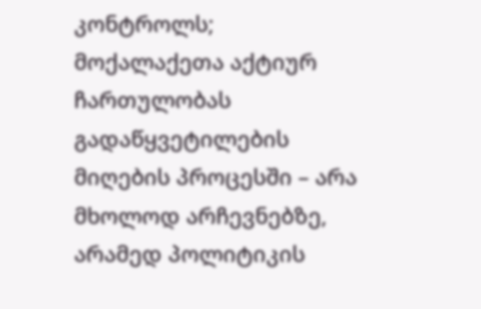კონტროლს; მოქალაქეთა აქტიურ ჩართულობას გადაწყვეტილების მიღების პროცესში – არა მხოლოდ არჩევნებზე, არამედ პოლიტიკის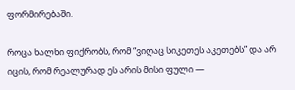ფორმირებაში.

როცა ხალხი ფიქრობს, რომ “ვიღაც სიკეთეს აკეთებს” და არ იცის, რომ რეალურად ეს არის მისი ფული —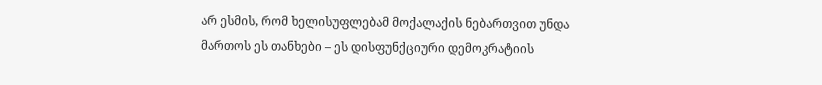არ ესმის, რომ ხელისუფლებამ მოქალაქის ნებართვით უნდა მართოს ეს თანხები – ეს დისფუნქციური დემოკრატიის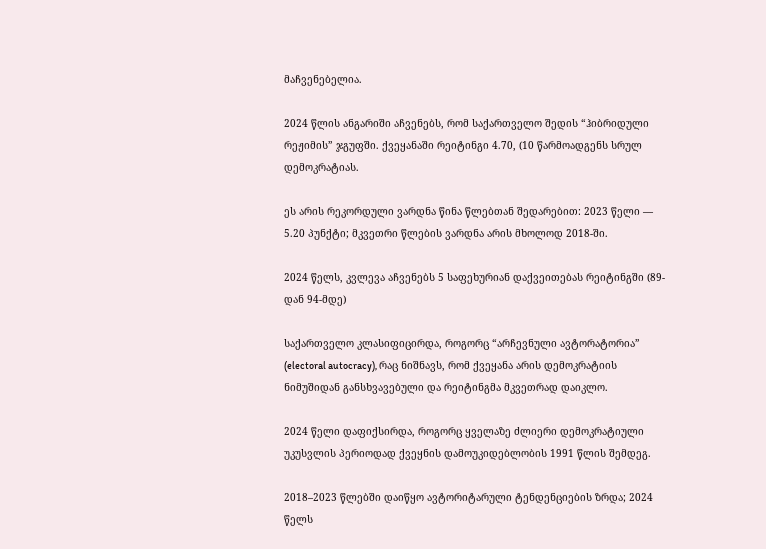მაჩვენებელია.

2024 წლის ანგარიში აჩვენებს, რომ საქართველო შედის “ჰიბრიდული რეჟიმის” ჯგუფში. ქვეყანაში რეიტინგი 4.70, (10 წარმოადგენს სრულ დემოკრატიას.

ეს არის რეკორდული ვარდნა წინა წლებთან შედარებით: 2023 წელი — 5.20 პუნქტი; მკვეთრი წლების ვარდნა არის მხოლოდ 2018-ში.

2024 წელს, კვლევა აჩვენებს 5 საფეხურიან დაქვეითებას რეიტინგში (89-დან 94-მდე)

საქართველო კლასიფიცირდა, როგორც “არჩევნული ავტორატორია” (electoral autocracy), რაც ნიშნავს, რომ ქვეყანა არის დემოკრატიის ნიმუშიდან განსხვავებული და რეიტინგმა მკვეთრად დაიკლო.

2024 წელი დაფიქსირდა, როგორც ყველაზე ძლიერი დემოკრატიული უკუსვლის პერიოდად ქვეყნის დამოუკიდებლობის 1991 წლის შემდეგ.

2018–2023 წლებში დაიწყო ავტორიტარული ტენდენციების ზრდა; 2024 წელს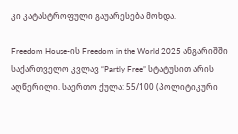კი კატასტროფული გაუარესება მოხდა.

Freedom House-ის Freedom in the World 2025 ანგარიშში საქართველო კვლავ “Partly Free” სტატუსით არის აღწერილი. საერთო ქულა: 55/100 (პოლიტიკური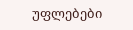უფლებები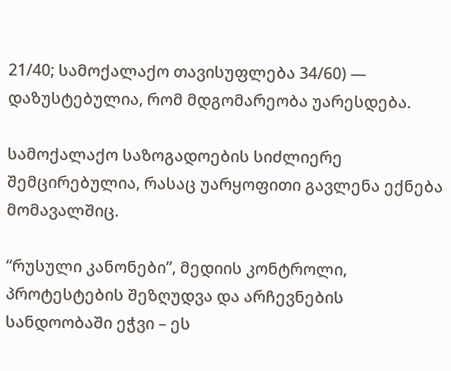21/40; სამოქალაქო თავისუფლება 34/60) — დაზუსტებულია, რომ მდგომარეობა უარესდება.

სამოქალაქო საზოგადოების სიძლიერე შემცირებულია, რასაც უარყოფითი გავლენა ექნება მომავალშიც.

“რუსული კანონები”, მედიის კონტროლი, პროტესტების შეზღუდვა და არჩევნების სანდოობაში ეჭვი – ეს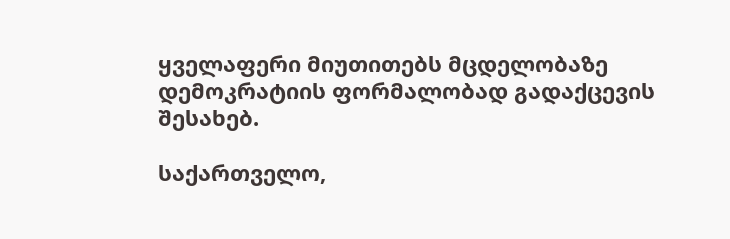ყველაფერი მიუთითებს მცდელობაზე დემოკრატიის ფორმალობად გადაქცევის შესახებ.

საქართველო,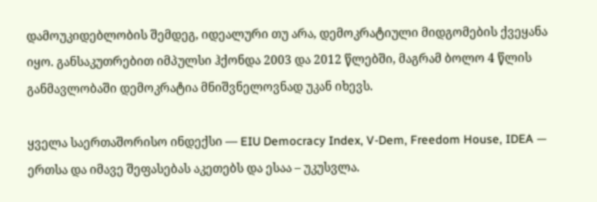დამოუკიდებლობის შემდეგ, იდეალური თუ არა, დემოკრატიული მიდგომების ქვეყანა იყო. განსაკუთრებით იმპულსი ჰქონდა 2003 და 2012 წლებში, მაგრამ ბოლო 4 წლის განმავლობაში დემოკრატია მნიშვნელოვნად უკან იხევს.

ყველა საერთაშორისო ინდექსი — EIU Democracy Index, V-Dem, Freedom House, IDEA — ერთსა და იმავე შეფასებას აკეთებს და ესაა – უკუსვლა.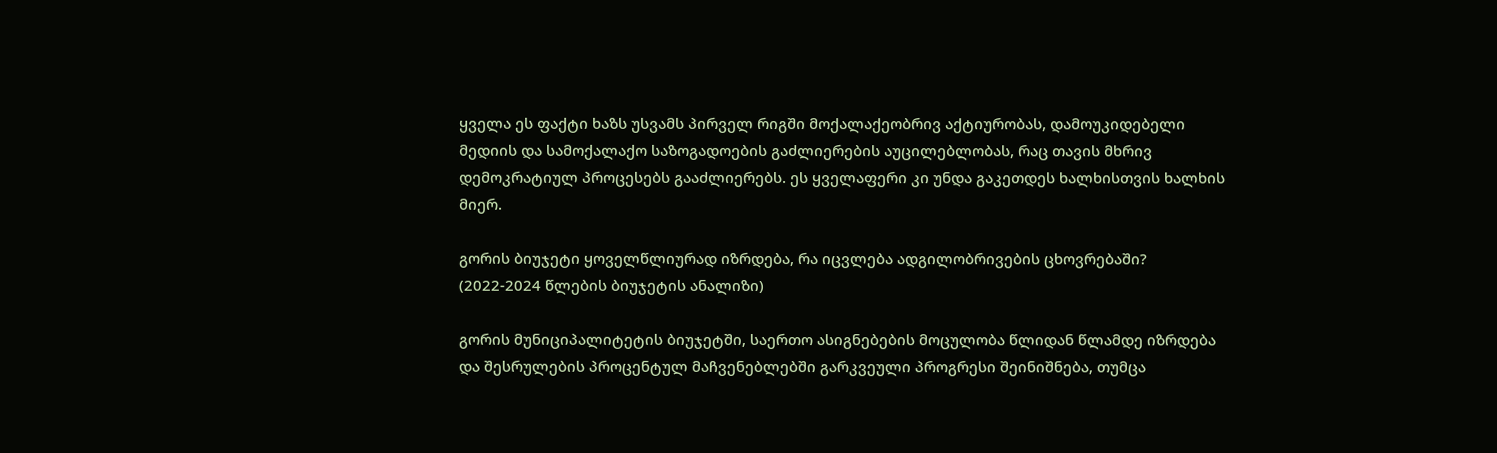ყველა ეს ფაქტი ხაზს უსვამს პირველ რიგში მოქალაქეობრივ აქტიურობას, დამოუკიდებელი მედიის და სამოქალაქო საზოგადოების გაძლიერების აუცილებლობას, რაც თავის მხრივ დემოკრატიულ პროცესებს გააძლიერებს. ეს ყველაფერი კი უნდა გაკეთდეს ხალხისთვის ხალხის მიერ.

გორის ბიუჯეტი ყოველწლიურად იზრდება, რა იცვლება ადგილობრივების ცხოვრებაში? (2022-2024 წლების ბიუჯეტის ანალიზი)

გორის მუნიციპალიტეტის ბიუჯეტში, საერთო ასიგნებების მოცულობა წლიდან წლამდე იზრდება და შესრულების პროცენტულ მაჩვენებლებში გარკვეული პროგრესი შეინიშნება, თუმცა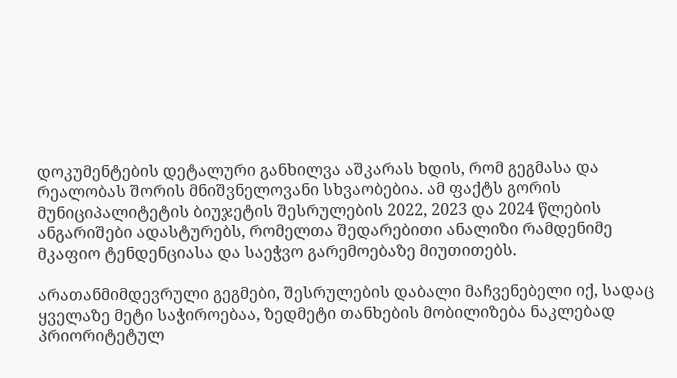დოკუმენტების დეტალური განხილვა აშკარას ხდის, რომ გეგმასა და რეალობას შორის მნიშვნელოვანი სხვაობებია. ამ ფაქტს გორის მუნიციპალიტეტის ბიუჯეტის შესრულების 2022, 2023 და 2024 წლების ანგარიშები ადასტურებს, რომელთა შედარებითი ანალიზი რამდენიმე მკაფიო ტენდენციასა და საეჭვო გარემოებაზე მიუთითებს.

არათანმიმდევრული გეგმები, შესრულების დაბალი მაჩვენებელი იქ, სადაც ყველაზე მეტი საჭიროებაა, ზედმეტი თანხების მობილიზება ნაკლებად პრიორიტეტულ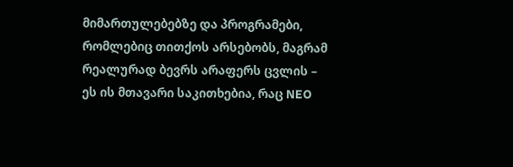მიმართულებებზე და პროგრამები, რომლებიც თითქოს არსებობს, მაგრამ რეალურად ბევრს არაფერს ცვლის – ეს ის მთავარი საკითხებია, რაც NEO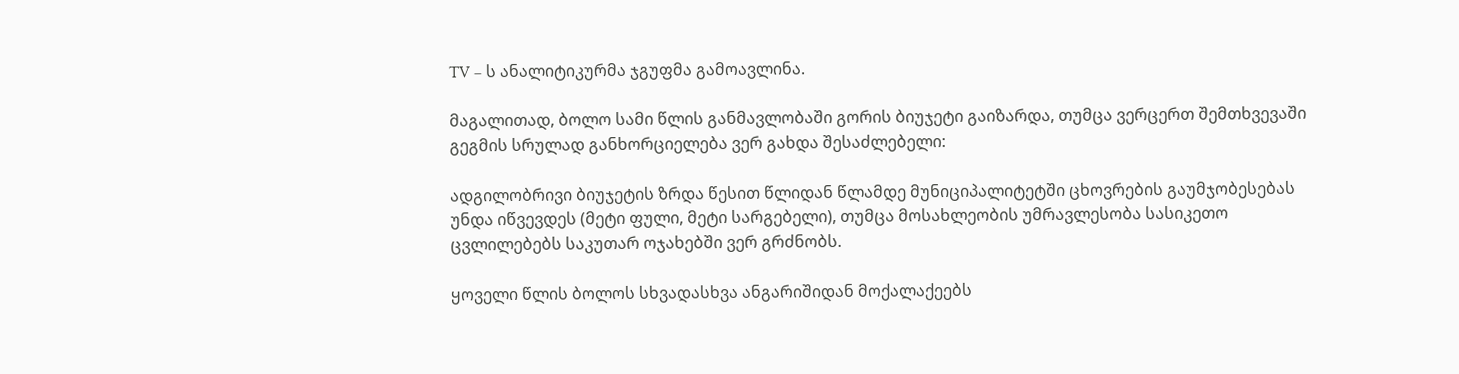TV – ს ანალიტიკურმა ჯგუფმა გამოავლინა.

მაგალითად, ბოლო სამი წლის განმავლობაში გორის ბიუჯეტი გაიზარდა, თუმცა ვერცერთ შემთხვევაში გეგმის სრულად განხორციელება ვერ გახდა შესაძლებელი:

ადგილობრივი ბიუჯეტის ზრდა წესით წლიდან წლამდე მუნიციპალიტეტში ცხოვრების გაუმჯობესებას უნდა იწვევდეს (მეტი ფული, მეტი სარგებელი), თუმცა მოსახლეობის უმრავლესობა სასიკეთო ცვლილებებს საკუთარ ოჯახებში ვერ გრძნობს.

ყოველი წლის ბოლოს სხვადასხვა ანგარიშიდან მოქალაქეებს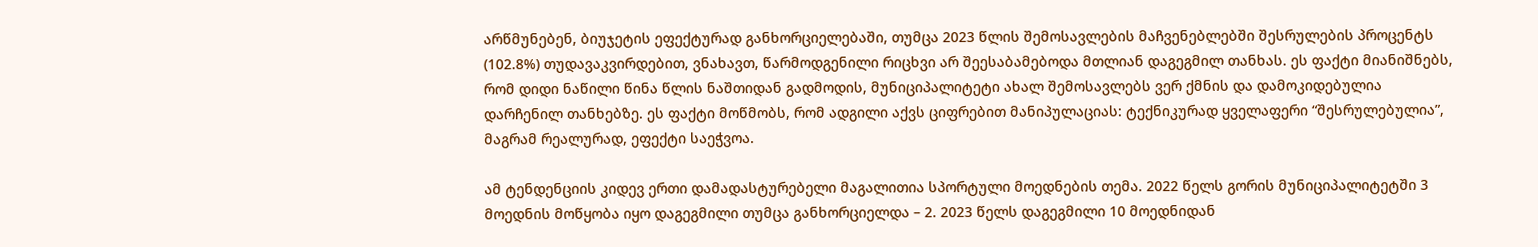არწმუნებენ, ბიუჯეტის ეფექტურად განხორციელებაში, თუმცა 2023 წლის შემოსავლების მაჩვენებლებში შესრულების პროცენტს (102.8%) თუდავაკვირდებით, ვნახავთ, წარმოდგენილი რიცხვი არ შეესაბამებოდა მთლიან დაგეგმილ თანხას. ეს ფაქტი მიანიშნებს, რომ დიდი ნაწილი წინა წლის ნაშთიდან გადმოდის, მუნიციპალიტეტი ახალ შემოსავლებს ვერ ქმნის და დამოკიდებულია დარჩენილ თანხებზე. ეს ფაქტი მოწმობს, რომ ადგილი აქვს ციფრებით მანიპულაციას: ტექნიკურად ყველაფერი “შესრულებულია”, მაგრამ რეალურად, ეფექტი საეჭვოა.

ამ ტენდენციის კიდევ ერთი დამადასტურებელი მაგალითია სპორტული მოედნების თემა. 2022 წელს გორის მუნიციპალიტეტში 3 მოედნის მოწყობა იყო დაგეგმილი თუმცა განხორციელდა – 2. 2023 წელს დაგეგმილი 10 მოედნიდან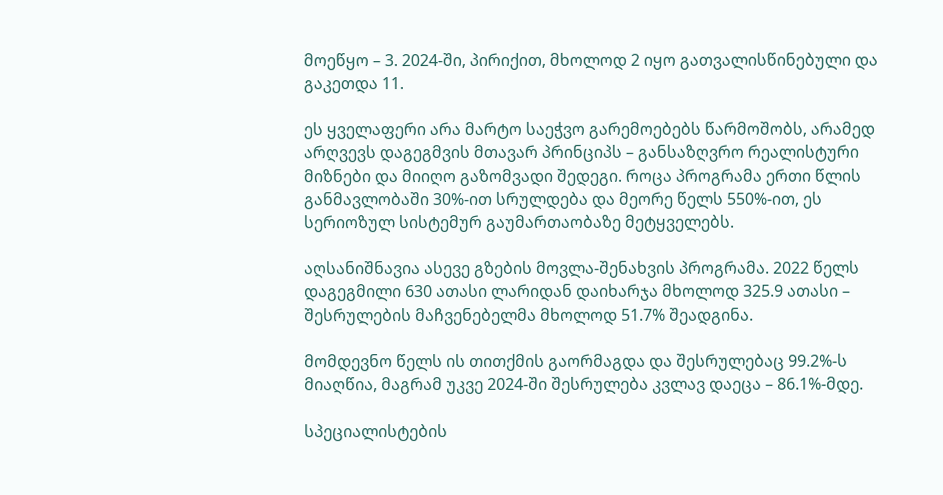მოეწყო – 3. 2024-ში, პირიქით, მხოლოდ 2 იყო გათვალისწინებული და გაკეთდა 11.

ეს ყველაფერი არა მარტო საეჭვო გარემოებებს წარმოშობს, არამედ არღვევს დაგეგმვის მთავარ პრინციპს – განსაზღვრო რეალისტური მიზნები და მიიღო გაზომვადი შედეგი. როცა პროგრამა ერთი წლის განმავლობაში 30%-ით სრულდება და მეორე წელს 550%-ით, ეს სერიოზულ სისტემურ გაუმართაობაზე მეტყველებს.

აღსანიშნავია ასევე გზების მოვლა-შენახვის პროგრამა. 2022 წელს დაგეგმილი 630 ათასი ლარიდან დაიხარჯა მხოლოდ 325.9 ათასი – შესრულების მაჩვენებელმა მხოლოდ 51.7% შეადგინა.

მომდევნო წელს ის თითქმის გაორმაგდა და შესრულებაც 99.2%-ს მიაღწია, მაგრამ უკვე 2024-ში შესრულება კვლავ დაეცა – 86.1%-მდე.

სპეციალისტების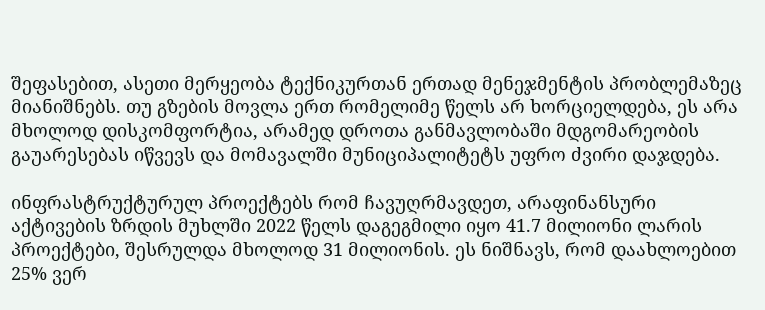შეფასებით, ასეთი მერყეობა ტექნიკურთან ერთად მენეჯმენტის პრობლემაზეც მიანიშნებს. თუ გზების მოვლა ერთ რომელიმე წელს არ ხორციელდება, ეს არა მხოლოდ დისკომფორტია, არამედ დროთა განმავლობაში მდგომარეობის გაუარესებას იწვევს და მომავალში მუნიციპალიტეტს უფრო ძვირი დაჯდება.

ინფრასტრუქტურულ პროექტებს რომ ჩავუღრმავდეთ, არაფინანსური აქტივების ზრდის მუხლში 2022 წელს დაგეგმილი იყო 41.7 მილიონი ლარის პროექტები, შესრულდა მხოლოდ 31 მილიონის. ეს ნიშნავს, რომ დაახლოებით 25% ვერ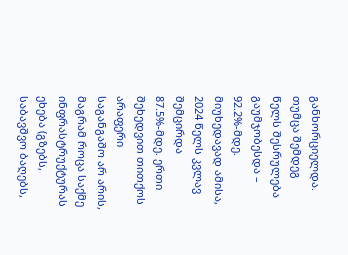განხორციელდა. თუმცა შემდეგ წელს შესრულება გაუმჯობესდა – 92.2%-მდე. მიუხედავად ამისა, 2024 წელს კვლავ შემცირდა 87.5%-მდე. ერთი შეხედვით თითქოს არაფერი საგანგაშო არ არის, მაგრამ როცა საქმე ინფრასტრუქტურას ეხება (გზებს, საბავშვო ბაღებს,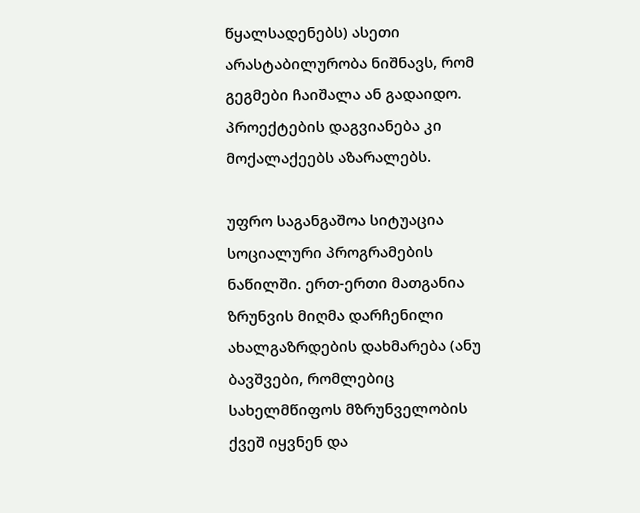წყალსადენებს) ასეთი არასტაბილურობა ნიშნავს, რომ გეგმები ჩაიშალა ან გადაიდო. პროექტების დაგვიანება კი მოქალაქეებს აზარალებს.

უფრო საგანგაშოა სიტუაცია სოციალური პროგრამების ნაწილში. ერთ-ერთი მათგანია ზრუნვის მიღმა დარჩენილი ახალგაზრდების დახმარება (ანუ ბავშვები, რომლებიც სახელმწიფოს მზრუნველობის ქვეშ იყვნენ და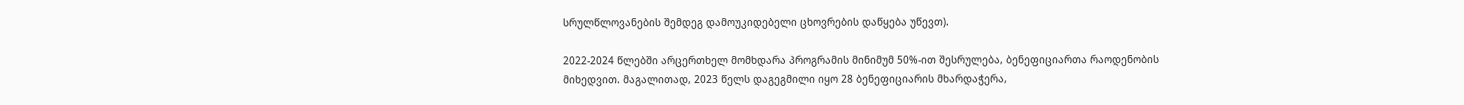სრულწლოვანების შემდეგ დამოუკიდებელი ცხოვრების დაწყება უწევთ).

2022-2024 წლებში არცერთხელ მომხდარა პროგრამის მინიმუმ 50%-ით შესრულება, ბენეფიციართა რაოდენობის მიხედვით. მაგალითად, 2023 წელს დაგეგმილი იყო 28 ბენეფიციარის მხარდაჭერა,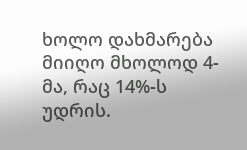ხოლო დახმარება მიიღო მხოლოდ 4-მა, რაც 14%-ს უდრის.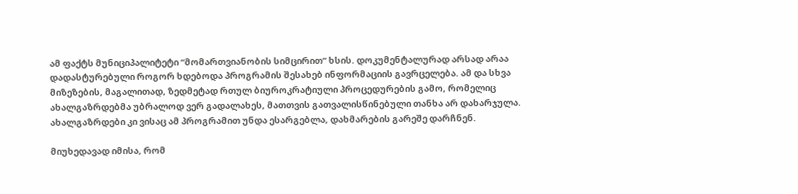ამ ფაქტს მუნიციპალიტეტი “მომართვიანობის სიმცირით” ხსის. დოკუმენტალურად არსად არაა დადასტურებული როგორ ხდებოდა პროგრამის შესახებ ინფორმაციის გავრცელება. ამ და სხვა მიზეზების, მაგალითად, ზედმეტად რთულ ბიუროკრატიული პროცედურების გამო, რომელიც ახალგაზრდებმა უბრალოდ ვერ გადალახეს, მათთვის გათვალისწინებული თანხა არ დახარჯულა. ახალგაზრდები კი ვისაც ამ პროგრამით უნდა ესარგებლა, დახმარების გარეშე დარჩნენ.

მიუხედავად იმისა, რომ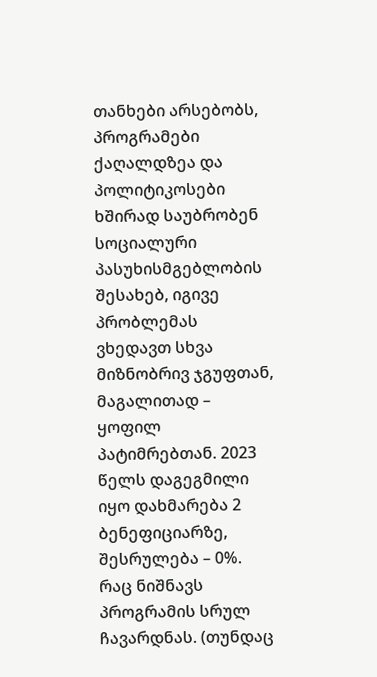თანხები არსებობს, პროგრამები ქაღალდზეა და პოლიტიკოსები ხშირად საუბრობენ სოციალური პასუხისმგებლობის შესახებ, იგივე პრობლემას ვხედავთ სხვა მიზნობრივ ჯგუფთან, მაგალითად – ყოფილ პატიმრებთან. 2023 წელს დაგეგმილი იყო დახმარება 2 ბენეფიციარზე, შესრულება – 0%. რაც ნიშნავს პროგრამის სრულ ჩავარდნას. (თუნდაც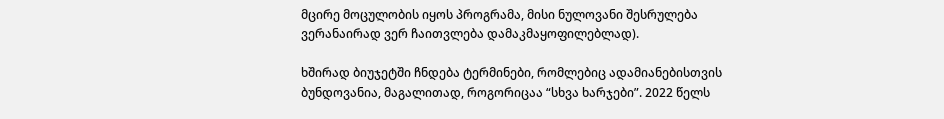მცირე მოცულობის იყოს პროგრამა, მისი ნულოვანი შესრულება ვერანაირად ვერ ჩაითვლება დამაკმაყოფილებლად).

ხშირად ბიუჯეტში ჩნდება ტერმინები, რომლებიც ადამიანებისთვის ბუნდოვანია, მაგალითად, როგორიცაა “სხვა ხარჯები”. 2022 წელს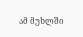ამ მუხლში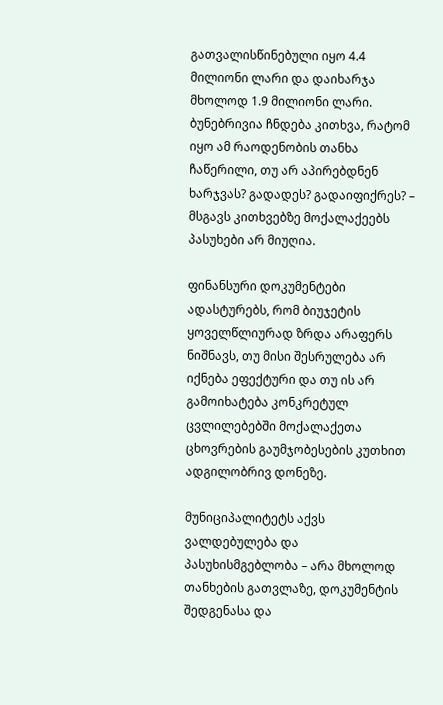გათვალისწინებული იყო 4.4 მილიონი ლარი და დაიხარჯა მხოლოდ 1.9 მილიონი ლარი. ბუნებრივია ჩნდება კითხვა, რატომ იყო ამ რაოდენობის თანხა ჩაწერილი, თუ არ აპირებდნენ ხარჯვას? გადადეს? გადაიფიქრეს? – მსგავს კითხვებზე მოქალაქეებს პასუხები არ მიუღია.

ფინანსური დოკუმენტები ადასტურებს, რომ ბიუჯეტის ყოველწლიურად ზრდა არაფერს ნიშნავს, თუ მისი შესრულება არ იქნება ეფექტური და თუ ის არ გამოიხატება კონკრეტულ ცვლილებებში მოქალაქეთა ცხოვრების გაუმჯობესების კუთხით ადგილობრივ დონეზე.

მუნიციპალიტეტს აქვს ვალდებულება და პასუხისმგებლობა – არა მხოლოდ თანხების გათვლაზე, დოკუმენტის შედგენასა და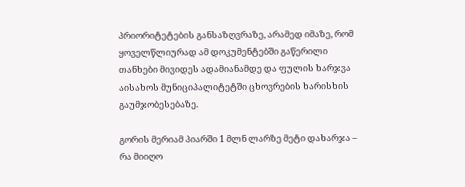პრიორიტეტების განსაზღვრაზე, არამედ იმაზე, რომ ყოველწლიურად ამ დოკუმენტებში გაწერილი თანხები მივიდეს ადამიანამდე და ფულის ხარჯვა აისახოს მუნიციპალიტეტში ცხოვრების ხარისხის გაუმჯობესებაზე.

გორის მერიამ პიარში 1 მლნ ლარზე მეტი დახარჯა – რა მიიღო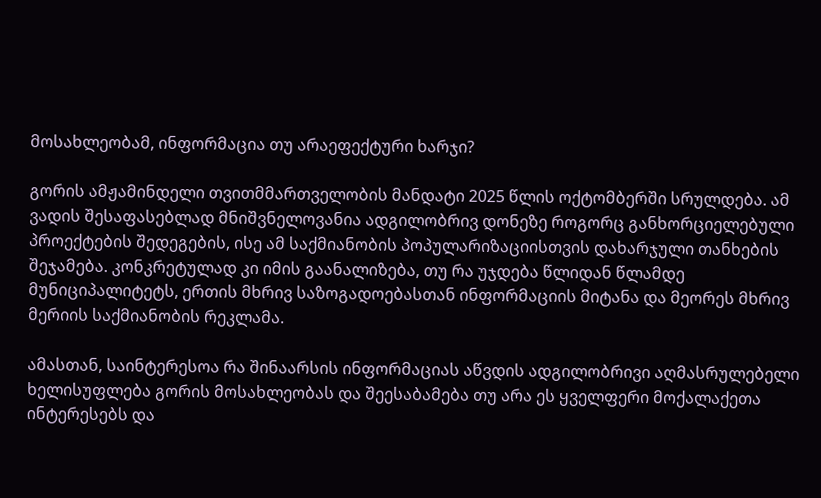მოსახლეობამ, ინფორმაცია თუ არაეფექტური ხარჯი?

გორის ამჟამინდელი თვითმმართველობის მანდატი 2025 წლის ოქტომბერში სრულდება. ამ ვადის შესაფასებლად მნიშვნელოვანია ადგილობრივ დონეზე როგორც განხორციელებული პროექტების შედეგების, ისე ამ საქმიანობის პოპულარიზაციისთვის დახარჯული თანხების შეჯამება. კონკრეტულად კი იმის გაანალიზება, თუ რა უჯდება წლიდან წლამდე მუნიციპალიტეტს, ერთის მხრივ საზოგადოებასთან ინფორმაციის მიტანა და მეორეს მხრივ მერიის საქმიანობის რეკლამა.

ამასთან, საინტერესოა რა შინაარსის ინფორმაციას აწვდის ადგილობრივი აღმასრულებელი ხელისუფლება გორის მოსახლეობას და შეესაბამება თუ არა ეს ყველფერი მოქალაქეთა ინტერესებს და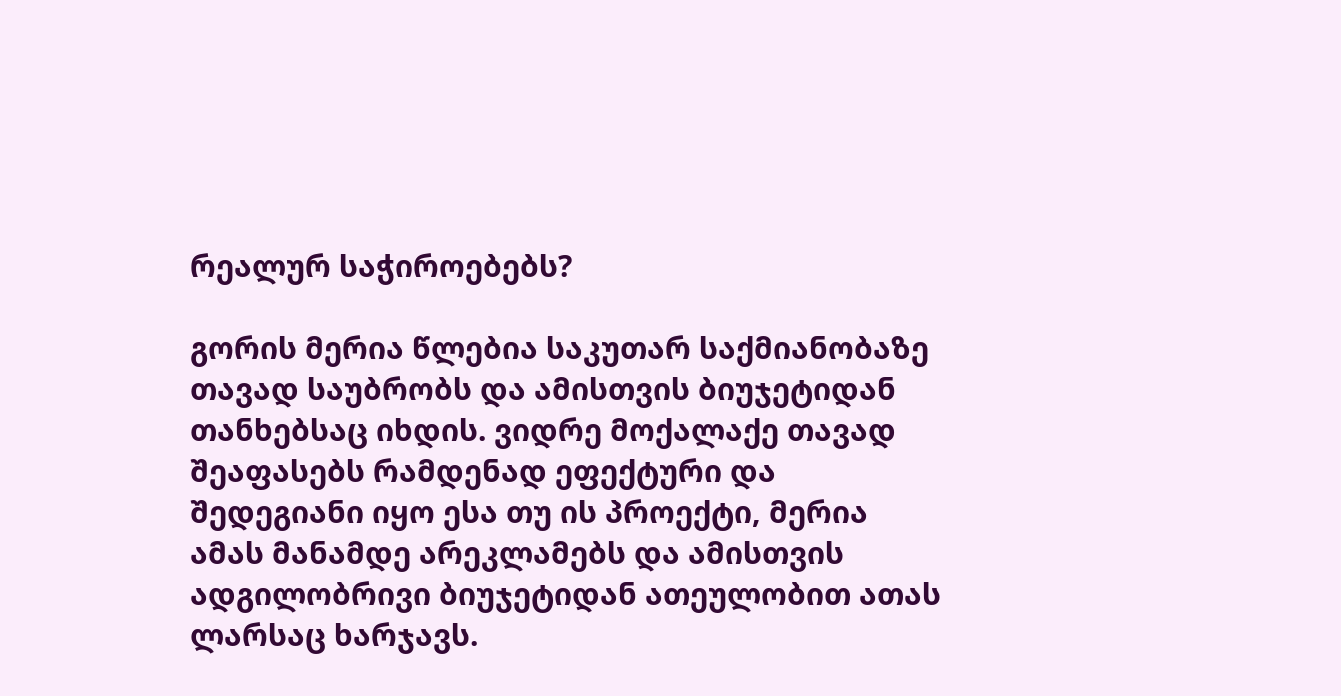რეალურ საჭიროებებს?

გორის მერია წლებია საკუთარ საქმიანობაზე თავად საუბრობს და ამისთვის ბიუჯეტიდან თანხებსაც იხდის. ვიდრე მოქალაქე თავად შეაფასებს რამდენად ეფექტური და შედეგიანი იყო ესა თუ ის პროექტი, მერია ამას მანამდე არეკლამებს და ამისთვის ადგილობრივი ბიუჯეტიდან ათეულობით ათას ლარსაც ხარჯავს.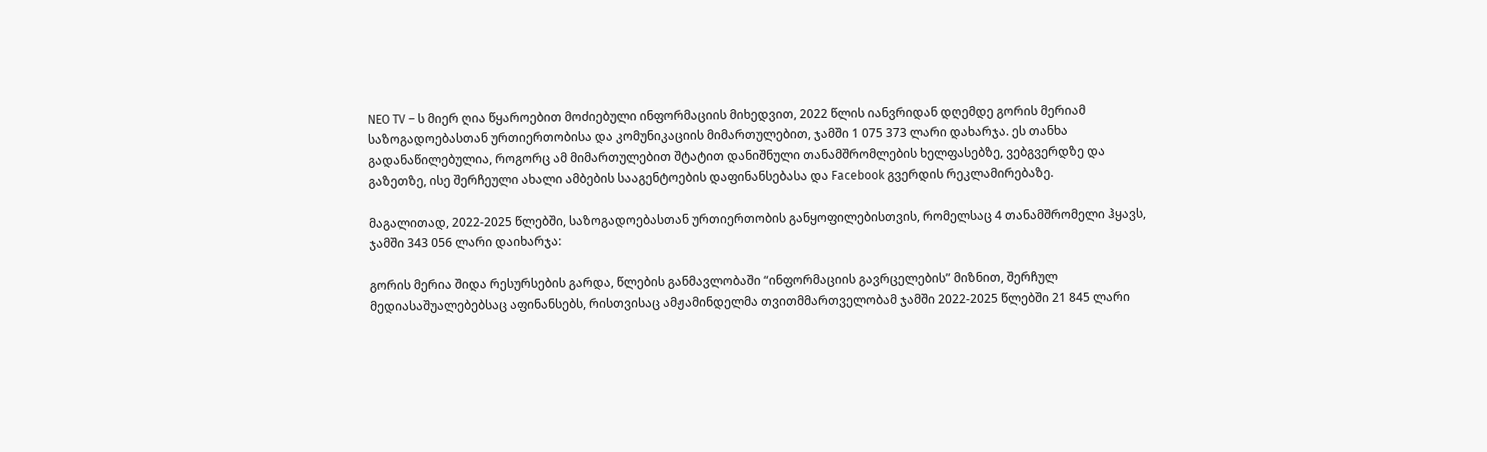NEO TV – ს მიერ ღია წყაროებით მოძიებული ინფორმაციის მიხედვით, 2022 წლის იანვრიდან დღემდე გორის მერიამ საზოგადოებასთან ურთიერთობისა და კომუნიკაციის მიმართულებით, ჯამში 1 075 373 ლარი დახარჯა. ეს თანხა გადანაწილებულია, როგორც ამ მიმართულებით შტატით დანიშნული თანამშრომლების ხელფასებზე, ვებგვერდზე და გაზეთზე, ისე შერჩეული ახალი ამბების სააგენტოების დაფინანსებასა და Facebook გვერდის რეკლამირებაზე.

მაგალითად, 2022-2025 წლებში, საზოგადოებასთან ურთიერთობის განყოფილებისთვის, რომელსაც 4 თანამშრომელი ჰყავს, ჯამში 343 056 ლარი დაიხარჯა:

გორის მერია შიდა რესურსების გარდა, წლების განმავლობაში “ინფორმაციის გავრცელების” მიზნით, შერჩულ მედიასაშუალებებსაც აფინანსებს, რისთვისაც ამჟამინდელმა თვითმმართველობამ ჯამში 2022-2025 წლებში 21 845 ლარი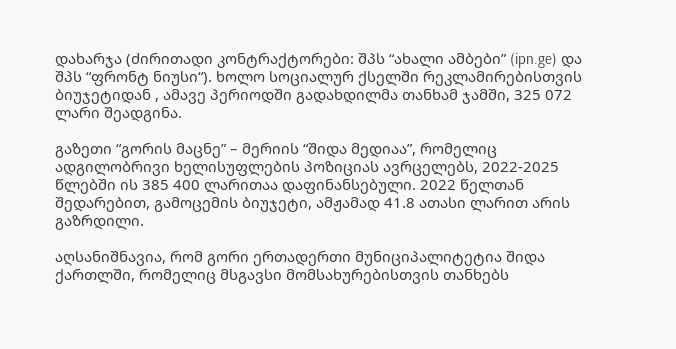დახარჯა (ძირითადი კონტრაქტორები: შპს “ახალი ამბები” (ipn.ge) და შპს “ფრონტ ნიუსი“). ხოლო სოციალურ ქსელში რეკლამირებისთვის ბიუჯეტიდან , ამავე პერიოდში გადახდილმა თანხამ ჯამში, 325 072 ლარი შეადგინა.

გაზეთი “გორის მაცნე” – მერიის “შიდა მედიაა”, რომელიც ადგილობრივი ხელისუფლების პოზიციას ავრცელებს, 2022-2025 წლებში ის 385 400 ლარითაა დაფინანსებული. 2022 წელთან შედარებით, გამოცემის ბიუჯეტი, ამჟამად 41.8 ათასი ლარით არის გაზრდილი.

აღსანიშნავია, რომ გორი ერთადერთი მუნიციპალიტეტია შიდა ქართლში, რომელიც მსგავსი მომსახურებისთვის თანხებს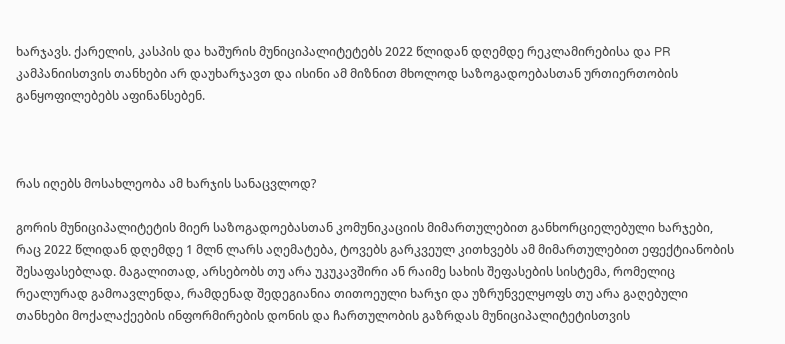ხარჯავს. ქარელის, კასპის და ხაშურის მუნიციპალიტეტებს 2022 წლიდან დღემდე რეკლამირებისა და PR კამპანიისთვის თანხები არ დაუხარჯავთ და ისინი ამ მიზნით მხოლოდ საზოგადოებასთან ურთიერთობის განყოფილებებს აფინანსებენ.



რას იღებს მოსახლეობა ამ ხარჯის სანაცვლოდ?

გორის მუნიციპალიტეტის მიერ საზოგადოებასთან კომუნიკაციის მიმართულებით განხორციელებული ხარჯები, რაც 2022 წლიდან დღემდე 1 მლნ ლარს აღემატება, ტოვებს გარკვეულ კითხვებს ამ მიმართულებით ეფექტიანობის შესაფასებლად. მაგალითად, არსებობს თუ არა უკუკავშირი ან რაიმე სახის შეფასების სისტემა, რომელიც რეალურად გამოავლენდა, რამდენად შედეგიანია თითოეული ხარჯი და უზრუნველყოფს თუ არა გაღებული თანხები მოქალაქეების ინფორმირების დონის და ჩართულობის გაზრდას მუნიციპალიტეტისთვის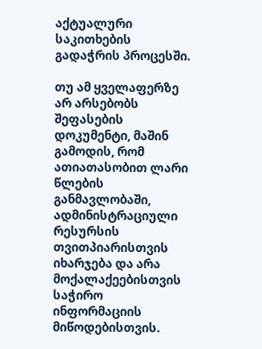აქტუალური საკითხების გადაჭრის პროცესში.

თუ ამ ყველაფერზე არ არსებობს შეფასების დოკუმენტი, მაშინ გამოდის, რომ ათიათასობით ლარი წლების განმავლობაში, ადმინისტრაციული რესურსის თვითპიარისთვის იხარჯება და არა მოქალაქეებისთვის საჭირო ინფორმაციის მიწოდებისთვის.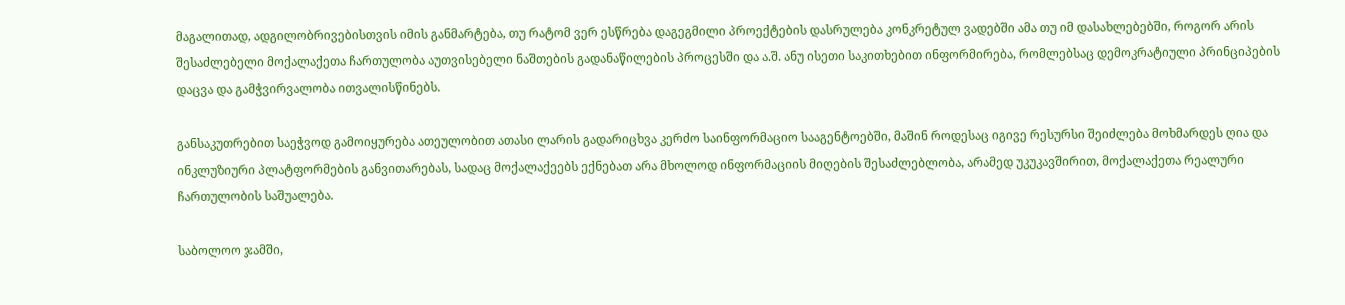მაგალითად, ადგილობრივებისთვის იმის განმარტება, თუ რატომ ვერ ესწრება დაგეგმილი პროექტების დასრულება კონკრეტულ ვადებში ამა თუ იმ დასახლებებში, როგორ არის შესაძლებელი მოქალაქეთა ჩართულობა აუთვისებელი ნაშთების გადანაწილების პროცესში და ა.შ. ანუ ისეთი საკითხებით ინფორმირება, რომლებსაც დემოკრატიული პრინციპების დაცვა და გამჭვირვალობა ითვალისწინებს.

განსაკუთრებით საეჭვოდ გამოიყურება ათეულობით ათასი ლარის გადარიცხვა კერძო საინფორმაციო სააგენტოებში, მაშინ როდესაც იგივე რესურსი შეიძლება მოხმარდეს ღია და ინკლუზიური პლატფორმების განვითარებას, სადაც მოქალაქეებს ექნებათ არა მხოლოდ ინფორმაციის მიღების შესაძლებლობა, არამედ უკუკავშირით, მოქალაქეთა რეალური ჩართულობის საშუალება.

საბოლოო ჯამში,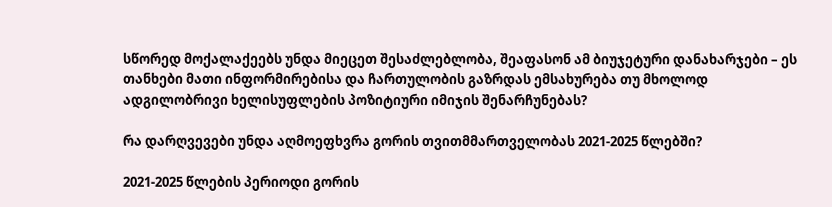სწორედ მოქალაქეებს უნდა მიეცეთ შესაძლებლობა, შეაფასონ ამ ბიუჯეტური დანახარჯები – ეს თანხები მათი ინფორმირებისა და ჩართულობის გაზრდას ემსახურება თუ მხოლოდ ადგილობრივი ხელისუფლების პოზიტიური იმიჯის შენარჩუნებას?

რა დარღვევები უნდა აღმოეფხვრა გორის თვითმმართველობას 2021-2025 წლებში?

2021-2025 წლების პერიოდი გორის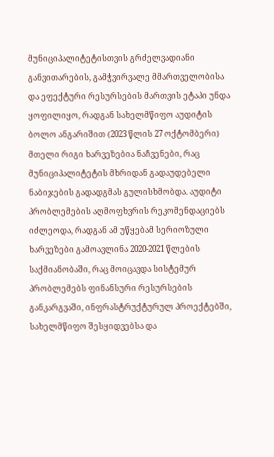მუნიციპალიტეტისთვის გრძელვადიანი განვითარების, გამჭვირვალე მმართველობისა და ეფექტური რესურსების მართვის ეტაპი უნდა ყოფილიყო, რადგან სახელმწიფო აუდიტის ბოლო ანგარიშით (2023 წლის 27 ოქტომბერი) მთელი რიგი ხარვეზებია ნაჩვენები, რაც მუნიციპალიტეტის მხრიდან გადაუდებელი ნაბიჯების გადადგმას გულისხმობდა. აუდიტი პრობლემების აღმოფხვრის რეკომენდაციებს იძლეოდა, რადგან ამ უწყებამ სერიოზული ხარვეზები გამოავლინა 2020-2021 წლების საქმიანობაში, რაც მოიცავდა სისტემურ პრობლემებს ფინანსური რესურსების განკარგვაში, ინფრასტრუქტურულ პროექტებში, სახელმწიფო შესყიდვებსა და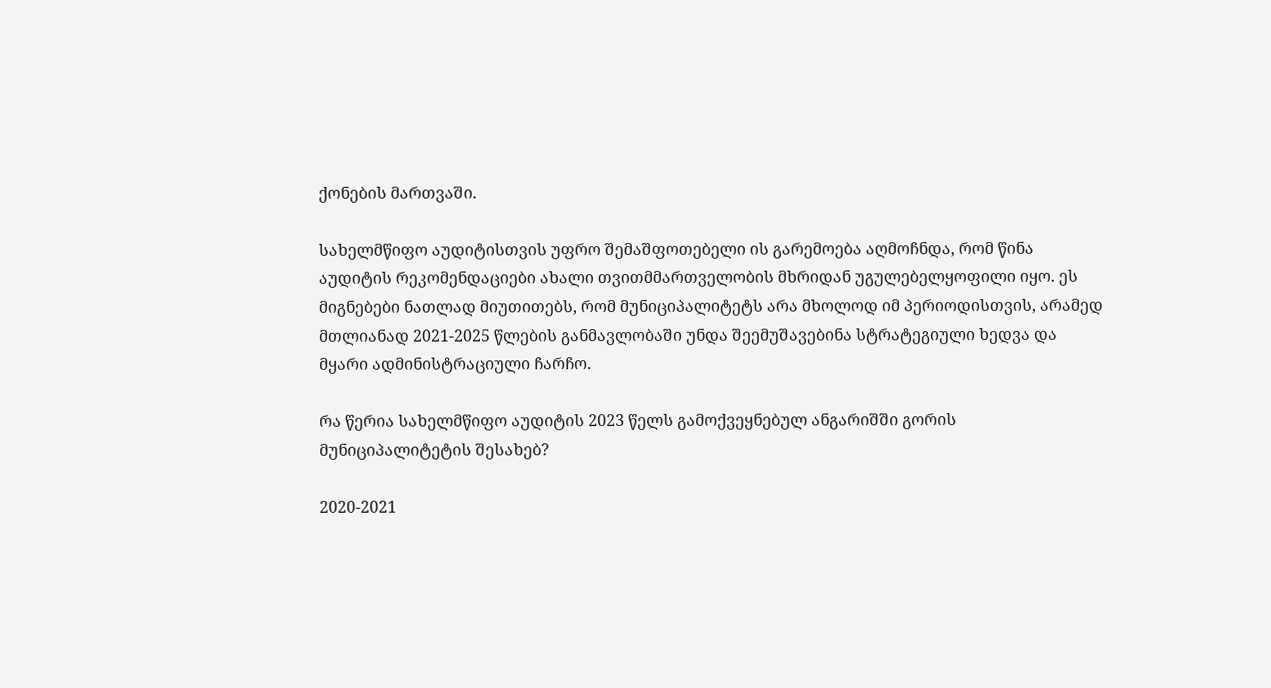ქონების მართვაში.

სახელმწიფო აუდიტისთვის უფრო შემაშფოთებელი ის გარემოება აღმოჩნდა, რომ წინა აუდიტის რეკომენდაციები ახალი თვითმმართველობის მხრიდან უგულებელყოფილი იყო. ეს მიგნებები ნათლად მიუთითებს, რომ მუნიციპალიტეტს არა მხოლოდ იმ პერიოდისთვის, არამედ მთლიანად 2021-2025 წლების განმავლობაში უნდა შეემუშავებინა სტრატეგიული ხედვა და მყარი ადმინისტრაციული ჩარჩო.

რა წერია სახელმწიფო აუდიტის 2023 წელს გამოქვეყნებულ ანგარიშში გორის მუნიციპალიტეტის შესახებ?

2020-2021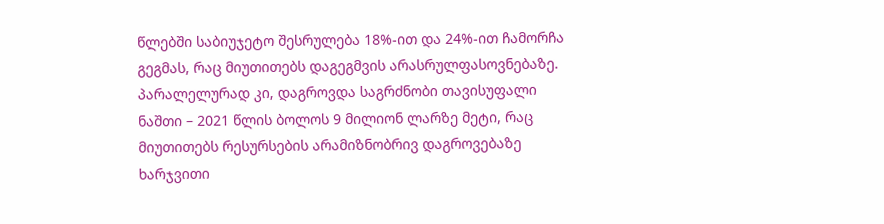წლებში საბიუჯეტო შესრულება 18%-ით და 24%-ით ჩამორჩა გეგმას, რაც მიუთითებს დაგეგმვის არასრულფასოვნებაზე. პარალელურად კი, დაგროვდა საგრძნობი თავისუფალი ნაშთი – 2021 წლის ბოლოს 9 მილიონ ლარზე მეტი, რაც მიუთითებს რესურსების არამიზნობრივ დაგროვებაზე ხარჯვითი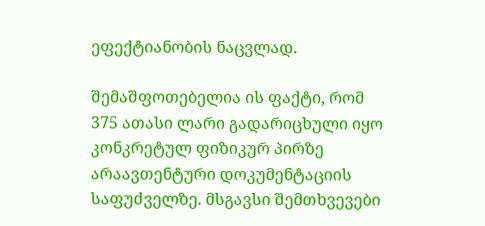ეფექტიანობის ნაცვლად.

შემაშფოთებელია ის ფაქტი, რომ 375 ათასი ლარი გადარიცხული იყო კონკრეტულ ფიზიკურ პირზე არაავთენტური დოკუმენტაციის საფუძველზე. მსგავსი შემთხვევები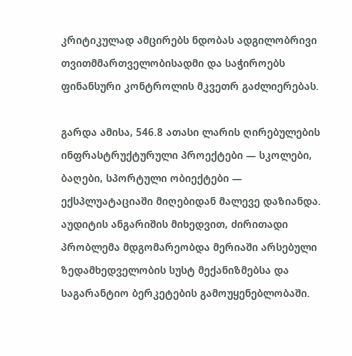კრიტიკულად ამცირებს ნდობას ადგილობრივი თვითმმართველობისადმი და საჭიროებს ფინანსური კონტროლის მკვეთრ გაძლიერებას.

გარდა ამისა, 546.8 ათასი ლარის ღირებულების ინფრასტრუქტურული პროექტები — სკოლები, ბაღები, სპორტული ობიექტები — ექსპლუატაციაში მიღებიდან მალევე დაზიანდა. აუდიტის ანგარიშის მიხედვით, ძირითადი პრობლემა მდგომარეობდა მერიაში არსებული ზედამხედველობის სუსტ მექანიზმებსა და საგარანტიო ბერკეტების გამოუყენებლობაში.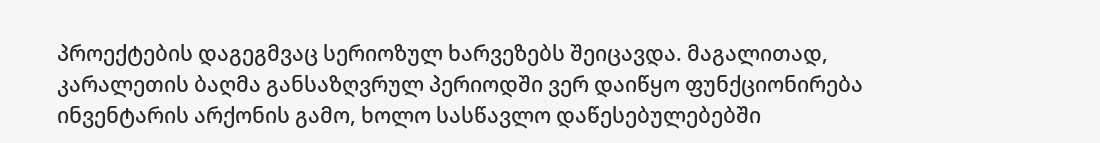პროექტების დაგეგმვაც სერიოზულ ხარვეზებს შეიცავდა. მაგალითად, კარალეთის ბაღმა განსაზღვრულ პერიოდში ვერ დაიწყო ფუნქციონირება ინვენტარის არქონის გამო, ხოლო სასწავლო დაწესებულებებში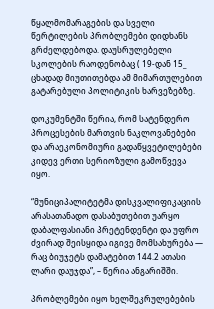წყალმომარაგების და სველი წერტილების პრობლემები დიდხანს გრძელდებოდა. დაუსრულებელი სკოლების რაოდენობაც ( 19-დან 15_ ცხადად მიუთითებდა ამ მიმართულებით გატარებული პოლიტიკის ხარვეზებზე.

დოკუმენტში წერია, რომ სატენდერო პროცესების მართვის ნაკლოვანებები და არაეკონომიური გადაწყვეტილებები კიდევ ერთი სერიოზული გამოწვევა იყო.

“მუნიციპალიტეტმა დისკვალიფიკაციის არასათანადო დასაბუთებით უარყო დაბალფასიანი პრეტენდენტი და უფრო ძვირად შეისყიდა იგივე მომსახურება — რაც ბიუჯეტს დამატებით 144.2 ათასი ლარი დაუჯდა”, – წერია ანგარიშში.

პრობლემები იყო ხელშეკრულებების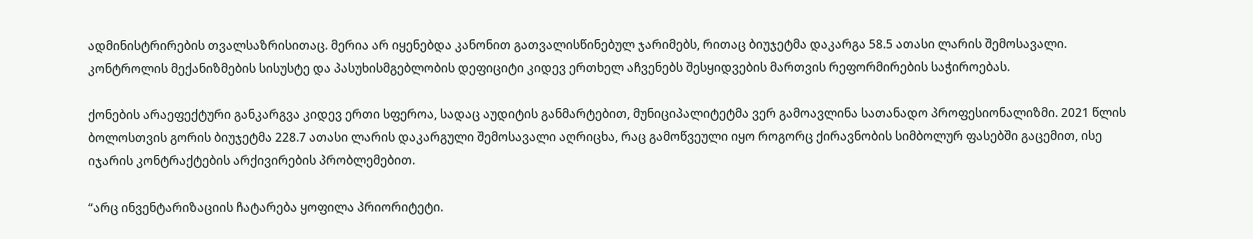ადმინისტრირების თვალსაზრისითაც. მერია არ იყენებდა კანონით გათვალისწინებულ ჯარიმებს, რითაც ბიუჯეტმა დაკარგა 58.5 ათასი ლარის შემოსავალი. კონტროლის მექანიზმების სისუსტე და პასუხისმგებლობის დეფიციტი კიდევ ერთხელ აჩვენებს შესყიდვების მართვის რეფორმირების საჭიროებას.

ქონების არაეფექტური განკარგვა კიდევ ერთი სფეროა, სადაც აუდიტის განმარტებით, მუნიციპალიტეტმა ვერ გამოავლინა სათანადო პროფესიონალიზმი. 2021 წლის ბოლოსთვის გორის ბიუჯეტმა 228.7 ათასი ლარის დაკარგული შემოსავალი აღრიცხა, რაც გამოწვეული იყო როგორც ქირავნობის სიმბოლურ ფასებში გაცემით, ისე იჯარის კონტრაქტების არქივირების პრობლემებით.

“არც ინვენტარიზაციის ჩატარება ყოფილა პრიორიტეტი.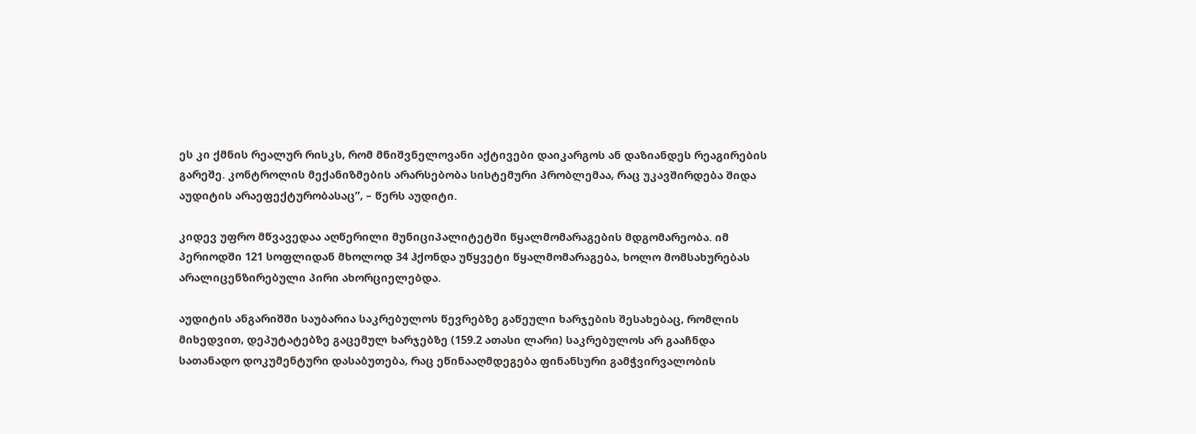ეს კი ქმნის რეალურ რისკს, რომ მნიშვნელოვანი აქტივები დაიკარგოს ან დაზიანდეს რეაგირების გარეშე. კონტროლის მექანიზმების არარსებობა სისტემური პრობლემაა, რაც უკავშირდება შიდა აუდიტის არაეფექტურობასაც”, – წერს აუდიტი.

კიდევ უფრო მწვავედაა აღწერილი მუნიციპალიტეტში წყალმომარაგების მდგომარეობა. იმ პერიოდში 121 სოფლიდან მხოლოდ 34 ჰქონდა უწყვეტი წყალმომარაგება, ხოლო მომსახურებას არალიცენზირებული პირი ახორციელებდა.

აუდიტის ანგარიშში საუბარია საკრებულოს წევრებზე გაწეული ხარჯების შესახებაც, რომლის მიხედვით, დეპუტატებზე გაცემულ ხარჯებზე (159.2 ათასი ლარი) საკრებულოს არ გააჩნდა სათანადო დოკუმენტური დასაბუთება, რაც ეწინააღმდეგება ფინანსური გამჭვირვალობის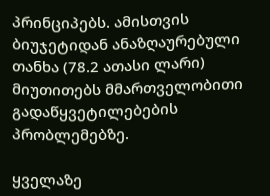პრინციპებს. ამისთვის ბიუჯეტიდან ანაზღაურებული თანხა (78.2 ათასი ლარი) მიუთითებს მმართველობითი გადაწყვეტილებების პრობლემებზე.

ყველაზე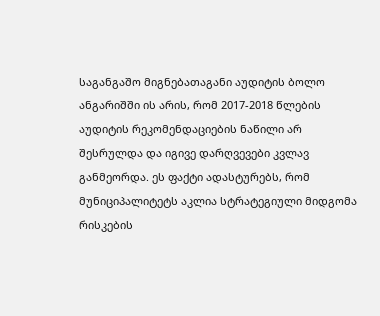საგანგაშო მიგნებათაგანი აუდიტის ბოლო ანგარიშში ის არის, რომ 2017-2018 წლების აუდიტის რეკომენდაციების ნაწილი არ შესრულდა და იგივე დარღვევები კვლავ განმეორდა. ეს ფაქტი ადასტურებს, რომ მუნიციპალიტეტს აკლია სტრატეგიული მიდგომა რისკების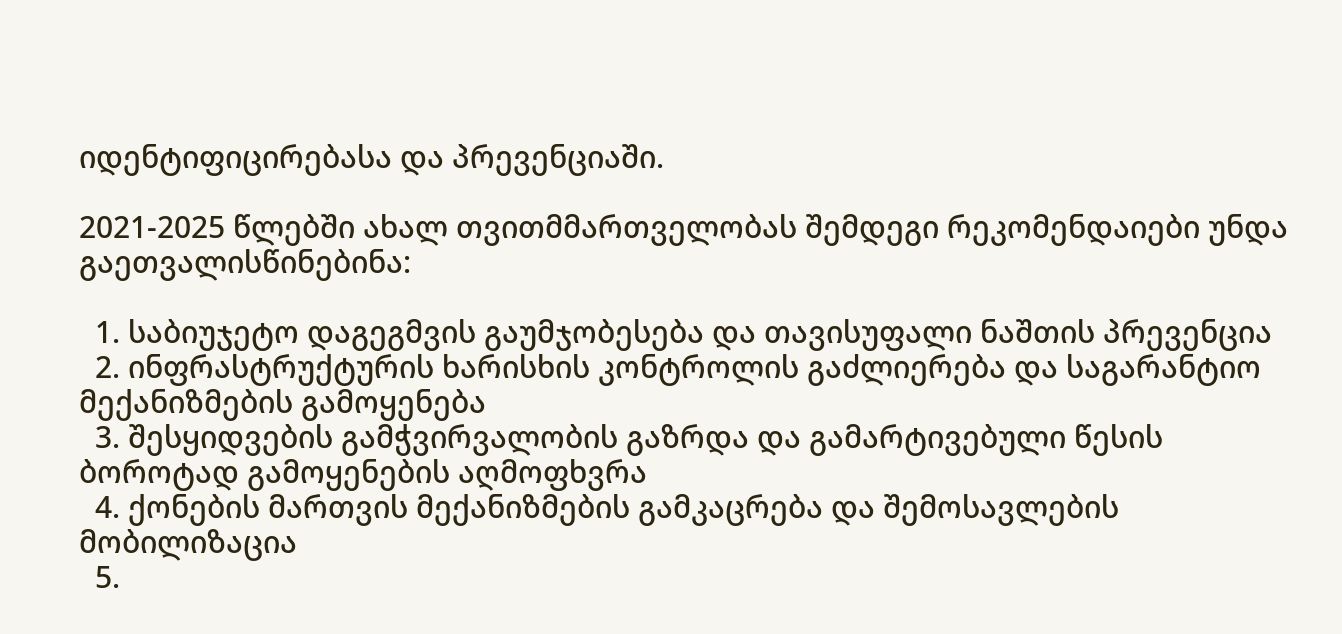იდენტიფიცირებასა და პრევენციაში.

2021-2025 წლებში ახალ თვითმმართველობას შემდეგი რეკომენდაიები უნდა გაეთვალისწინებინა:

  1. საბიუჯეტო დაგეგმვის გაუმჯობესება და თავისუფალი ნაშთის პრევენცია
  2. ინფრასტრუქტურის ხარისხის კონტროლის გაძლიერება და საგარანტიო მექანიზმების გამოყენება
  3. შესყიდვების გამჭვირვალობის გაზრდა და გამარტივებული წესის ბოროტად გამოყენების აღმოფხვრა
  4. ქონების მართვის მექანიზმების გამკაცრება და შემოსავლების მობილიზაცია
  5.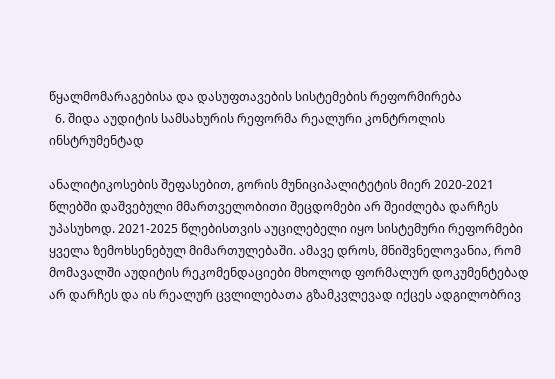წყალმომარაგებისა და დასუფთავების სისტემების რეფორმირება
  6. შიდა აუდიტის სამსახურის რეფორმა რეალური კონტროლის ინსტრუმენტად

ანალიტიკოსების შეფასებით, გორის მუნიციპალიტეტის მიერ 2020-2021 წლებში დაშვებული მმართველობითი შეცდომები არ შეიძლება დარჩეს უპასუხოდ. 2021-2025 წლებისთვის აუცილებელი იყო სისტემური რეფორმები ყველა ზემოხსენებულ მიმართულებაში. ამავე დროს, მნიშვნელოვანია, რომ მომავალში აუდიტის რეკომენდაციები მხოლოდ ფორმალურ დოკუმენტებად არ დარჩეს და ის რეალურ ცვლილებათა გზამკვლევად იქცეს ადგილობრივ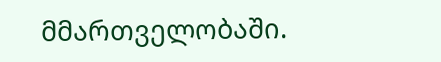მმართველობაში.